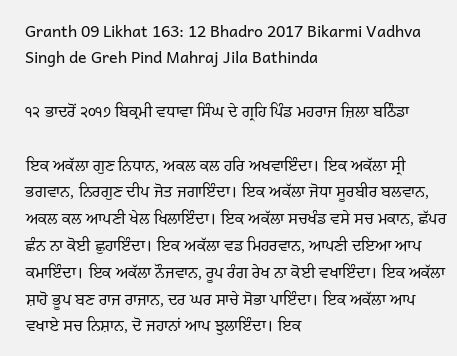Granth 09 Likhat 163: 12 Bhadro 2017 Bikarmi Vadhva Singh de Greh Pind Mahraj Jila Bathinda

੧੨ ਭਾਦਰੋਂ ੨੦੧੭ ਬਿਕ੍ਰਮੀ ਵਧਾਵਾ ਸਿੰਘ ਦੇ ਗ੍ਰਹਿ ਪਿੰਡ ਮਹਰਾਜ ਜ਼ਿਲਾ ਬਠਿੰਡਾ

ਇਕ ਅਕੱਲਾ ਗੁਣ ਨਿਧਾਨ, ਅਕਲ ਕਲ ਹਰਿ ਅਖਵਾਇੰਦਾ। ਇਕ ਅਕੱਲਾ ਸ੍ਰੀ ਭਗਵਾਨ, ਨਿਰਗੁਣ ਦੀਪ ਜੋਤ ਜਗਾਇੰਦਾ। ਇਕ ਅਕੱਲਾ ਜੋਧਾ ਸੂਰਬੀਰ ਬਲਵਾਨ, ਅਕਲ ਕਲ ਆਪਣੀ ਖੇਲ ਖਿਲਾਇੰਦਾ। ਇਕ ਅਕੱਲਾ ਸਚਖੰਡ ਵਸੇ ਸਚ ਮਕਾਨ, ਛੱਪਰ ਛੰਨ ਨਾ ਕੋਈ ਛੁਹਾਇੰਦਾ। ਇਕ ਅਕੱਲਾ ਵਡ ਮਿਹਰਵਾਨ, ਆਪਣੀ ਦਇਆ ਆਪ ਕਮਾਇੰਦਾ। ਇਕ ਅਕੱਲਾ ਨੌਜਵਾਨ, ਰੂਪ ਰੰਗ ਰੇਖ ਨਾ ਕੋਈ ਵਖਾਇੰਦਾ। ਇਕ ਅਕੱਲਾ ਸ਼ਾਹੋ ਭੂਪ ਬਣ ਰਾਜ ਰਾਜਾਨ, ਦਰ ਘਰ ਸਾਚੇ ਸੋਭਾ ਪਾਇੰਦਾ। ਇਕ ਅਕੱਲਾ ਆਪ ਵਖਾਏ ਸਚ ਨਿਸ਼ਾਨ, ਦੋ ਜਹਾਨਾਂ ਆਪ ਝੁਲਾਇੰਦਾ। ਇਕ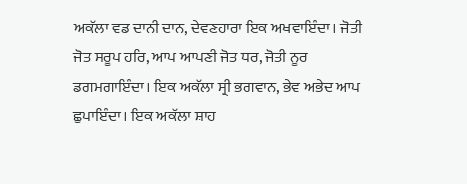ਅਕੱਲਾ ਵਡ ਦਾਨੀ ਦਾਨ, ਦੇਵਣਹਾਰਾ ਇਕ ਅਖਵਾਇੰਦਾ। ਜੋਤੀ ਜੋਤ ਸਰੂਪ ਹਰਿ, ਆਪ ਆਪਣੀ ਜੋਤ ਧਰ, ਜੋਤੀ ਨੂਰ ਡਗਮਗਾਇੰਦਾ। ਇਕ ਅਕੱਲਾ ਸ੍ਰੀ ਭਗਵਾਨ, ਭੇਵ ਅਭੇਦ ਆਪ ਛੁਪਾਇੰਦਾ। ਇਕ ਅਕੱਲਾ ਸ਼ਾਹ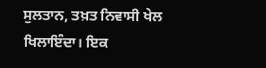ਸੁਲਤਾਨ, ਤਖ਼ਤ ਨਿਵਾਸੀ ਖੇਲ ਖਿਲਾਇੰਦਾ। ਇਕ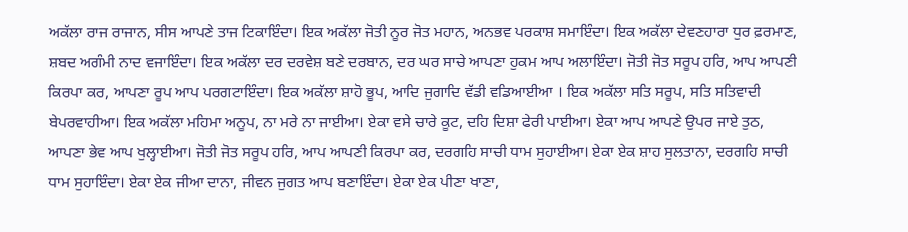ਅਕੱਲਾ ਰਾਜ ਰਾਜਾਨ, ਸੀਸ ਆਪਣੇ ਤਾਜ ਟਿਕਾਇੰਦਾ। ਇਕ ਅਕੱਲਾ ਜੋਤੀ ਨੂਰ ਜੋਤ ਮਹਾਨ, ਅਨਭਵ ਪਰਕਾਸ਼ ਸਮਾਇੰਦਾ। ਇਕ ਅਕੱਲਾ ਦੇਵਣਹਾਰਾ ਧੁਰ ਫ਼ਰਮਾਣ, ਸ਼ਬਦ ਅਗੰਮੀ ਨਾਦ ਵਜਾਇੰਦਾ। ਇਕ ਅਕੱਲਾ ਦਰ ਦਰਵੇਸ਼ ਬਣੇ ਦਰਬਾਨ, ਦਰ ਘਰ ਸਾਚੇ ਆਪਣਾ ਹੁਕਮ ਆਪ ਅਲਾਇੰਦਾ। ਜੋਤੀ ਜੋਤ ਸਰੂਪ ਹਰਿ, ਆਪ ਆਪਣੀ ਕਿਰਪਾ ਕਰ, ਆਪਣਾ ਰੂਪ ਆਪ ਪਰਗਟਾਇੰਦਾ। ਇਕ ਅਕੱਲਾ ਸ਼ਾਹੋ ਭੂਪ, ਆਦਿ ਜੁਗਾਦਿ ਵੱਡੀ ਵਡਿਆਈਆ । ਇਕ ਅਕੱਲਾ ਸਤਿ ਸਰੂਪ, ਸਤਿ ਸਤਿਵਾਦੀ ਬੇਪਰਵਾਹੀਆ। ਇਕ ਅਕੱਲਾ ਮਹਿਮਾ ਅਨੂਪ, ਨਾ ਮਰੇ ਨਾ ਜਾਈਆ। ਏਕਾ ਵਸੇ ਚਾਰੇ ਕੂਟ, ਦਹਿ ਦਿਸ਼ਾ ਫੇਰੀ ਪਾਈਆ। ਏਕਾ ਆਪ ਆਪਣੇ ਉਪਰ ਜਾਏ ਤੁਠ, ਆਪਣਾ ਭੇਵ ਆਪ ਖੁਲ੍ਹਾਈਆ। ਜੋਤੀ ਜੋਤ ਸਰੂਪ ਹਰਿ, ਆਪ ਆਪਣੀ ਕਿਰਪਾ ਕਰ, ਦਰਗਹਿ ਸਾਚੀ ਧਾਮ ਸੁਹਾਈਆ। ਏਕਾ ਏਕ ਸ਼ਾਹ ਸੁਲਤਾਨਾ, ਦਰਗਹਿ ਸਾਚੀ ਧਾਮ ਸੁਹਾਇੰਦਾ। ਏਕਾ ਏਕ ਜੀਆ ਦਾਨਾ, ਜੀਵਨ ਜੁਗਤ ਆਪ ਬਣਾਇੰਦਾ। ਏਕਾ ਏਕ ਪੀਣਾ ਖਾਣਾ,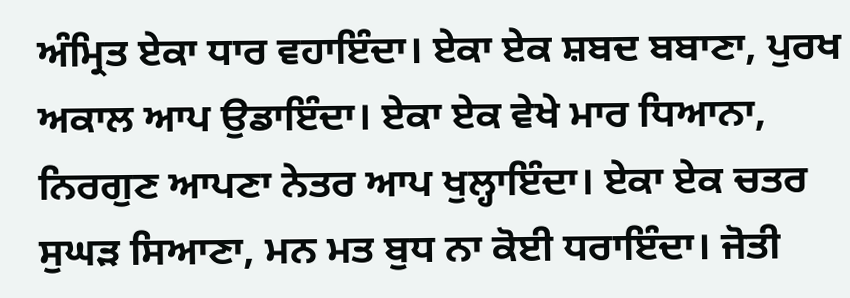ਅੰਮ੍ਰਿਤ ਏਕਾ ਧਾਰ ਵਹਾਇੰਦਾ। ਏਕਾ ਏਕ ਸ਼ਬਦ ਬਬਾਣਾ, ਪੁਰਖ ਅਕਾਲ ਆਪ ਉਡਾਇੰਦਾ। ਏਕਾ ਏਕ ਵੇਖੇ ਮਾਰ ਧਿਆਨਾ, ਨਿਰਗੁਣ ਆਪਣਾ ਨੇਤਰ ਆਪ ਖੁਲ੍ਹਾਇੰਦਾ। ਏਕਾ ਏਕ ਚਤਰ ਸੁਘੜ ਸਿਆਣਾ, ਮਨ ਮਤ ਬੁਧ ਨਾ ਕੋਈ ਧਰਾਇੰਦਾ। ਜੋਤੀ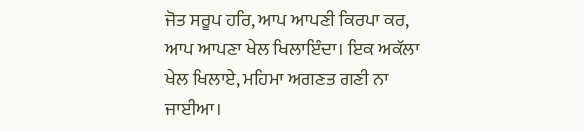ਜੋਤ ਸਰੂਪ ਹਰਿ, ਆਪ ਆਪਣੀ ਕਿਰਪਾ ਕਰ, ਆਪ ਆਪਣਾ ਖੇਲ ਖਿਲਾਇੰਦਾ। ਇਕ ਅਕੱਲਾ ਖੇਲ ਖਿਲਾਏ, ਮਹਿਮਾ ਅਗਣਤ ਗਣੀ ਨਾ ਜਾਈਆ।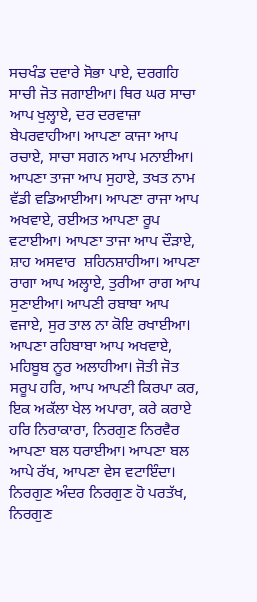ਸਚਖੰਡ ਦਵਾਰੇ ਸੋਭਾ ਪਾਏ, ਦਰਗਹਿ ਸਾਚੀ ਜੋਤ ਜਗਾਈਆ। ਥਿਰ ਘਰ ਸਾਚਾ ਆਪ ਖੁਲ੍ਹਾਏ, ਦਰ ਦਰਵਾਜ਼ਾ ਬੇਪਰਵਾਹੀਆ। ਆਪਣਾ ਕਾਜਾ ਆਪ ਰਚਾਏ, ਸਾਚਾ ਸਗਨ ਆਪ ਮਨਾਈਆ। ਆਪਣਾ ਤਾਜਾ ਆਪ ਸੁਹਾਏ, ਤਖਤ ਨਾਮ ਵੱਡੀ ਵਡਿਆਈਆ। ਆਪਣਾ ਰਾਜਾ ਆਪ ਅਖਵਾਏ, ਰਈਅਤ ਆਪਣਾ ਰੂਪ ਵਟਾਈਆ। ਆਪਣਾ ਤਾਜਾ ਆਪ ਦੌੜਾਏ, ਸ਼ਾਹ ਅਸਵਾਰ  ਸ਼ਹਿਨਸ਼ਾਹੀਆ। ਆਪਣਾ ਰਾਗਾ ਆਪ ਅਲ੍ਹਾਏ, ਤੁਰੀਆ ਰਾਗ ਆਪ ਸੁਣਾਈਆ। ਆਪਣੀ ਰਬਾਬਾ ਆਪ ਵਜਾਏ, ਸੁਰ ਤਾਲ ਨਾ ਕੋਇ ਰਖਾਈਆ। ਆਪਣਾ ਰਹਿਬਾਬਾ ਆਪ ਅਖਵਾਏ, ਮਹਿਬੂਬ ਨੂਰ ਅਲਾਹੀਆ। ਜੋਤੀ ਜੋਤ ਸਰੂਪ ਹਰਿ, ਆਪ ਆਪਣੀ ਕਿਰਪਾ ਕਰ, ਇਕ ਅਕੱਲਾ ਖੇਲ ਅਪਾਰਾ, ਕਰੇ ਕਰਾਏ ਹਰਿ ਨਿਰਾਕਾਰਾ, ਨਿਰਗੁਣ ਨਿਰਵੈਰ ਆਪਣਾ ਬਲ ਧਰਾਈਆ। ਆਪਣਾ ਬਲ ਆਪੇ ਰੱਖ, ਆਪਣਾ ਵੇਸ ਵਟਾਇੰਦਾ। ਨਿਰਗੁਣ ਅੰਦਰ ਨਿਰਗੁਣ ਹੋ ਪਰਤੱਖ, ਨਿਰਗੁਣ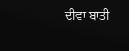ਦੀਵਾ ਬਾਤੀ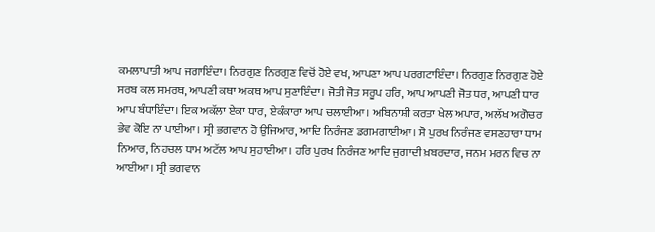ਕਮਲਾਪਾਤੀ ਆਪ ਜਗਾਇੰਦਾ। ਨਿਰਗੁਣ ਨਿਰਗੁਣ ਵਿਚੋਂ ਹੋਏ ਵਖ, ਆਪਣਾ ਆਪ ਪਰਗਟਾਇੰਦਾ। ਨਿਰਗੁਣ ਨਿਰਗੁਣ ਹੋਏ ਸਰਬ ਕਲ ਸਮਰਥ, ਆਪਣੀ ਕਥਾ ਅਕਥ ਆਪ ਸੁਣਾਇੰਦਾ। ਜੋਤੀ ਜੋਤ ਸਰੂਪ ਹਰਿ, ਆਪ ਆਪਣੀ ਜੋਤ ਧਰ, ਆਪਣੀ ਧਾਰ ਆਪ ਬੰਧਾਇੰਦਾ। ਇਕ ਅਕੱਲਾ ਏਕਾ ਧਾਰ, ਏਕੰਕਾਰਾ ਆਪ ਚਲਾਈਆ। ਅਬਿਨਾਸ਼ੀ ਕਰਤਾ ਖੇਲ ਅਪਾਰ, ਅਲੱਖ ਅਗੋਚਰ ਭੇਵ ਕੋਇ ਨਾ ਪਾਈਆ। ਸ੍ਰੀ ਭਗਵਾਨ ਹੋ ਉਜਿਆਰ, ਆਦਿ ਨਿਰੰਜਣ ਡਗਮਗਾਈਆ। ਸੋ ਪੁਰਖ ਨਿਰੰਜਣ ਵਸਣਹਾਰਾ ਧਾਮ ਨਿਆਰ, ਨਿਹਚਲ ਧਾਮ ਅਟੱਲ ਆਪ ਸੁਹਾਈਆ। ਹਰਿ ਪੁਰਖ ਨਿਰੰਜਣ ਆਦਿ ਜੁਗਾਦੀ ਖ਼ਬਰਦਾਰ, ਜਨਮ ਮਰਨ ਵਿਚ ਨਾ ਆਈਆ। ਸ੍ਰੀ ਭਗਵਾਨ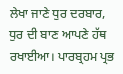ਲੇਖਾ ਜਾਣੇ ਧੁਰ ਦਰਬਾਰ, ਧੁਰ ਦੀ ਬਾਣ ਆਪਣੇ ਹੱਥ ਰਖਾਈਆ। ਪਾਰਬ੍ਰਹਮ ਪ੍ਰਭ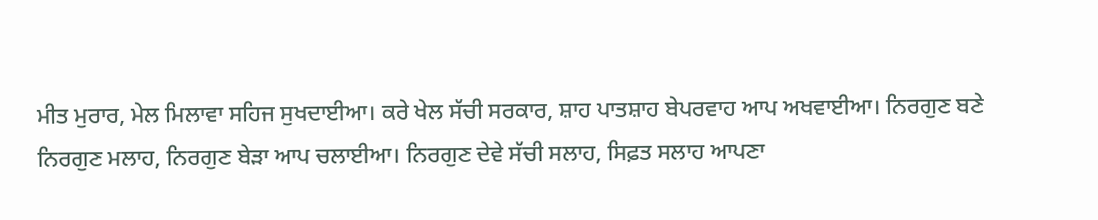ਮੀਤ ਮੁਰਾਰ, ਮੇਲ ਮਿਲਾਵਾ ਸਹਿਜ ਸੁਖਦਾਈਆ। ਕਰੇ ਖੇਲ ਸੱਚੀ ਸਰਕਾਰ, ਸ਼ਾਹ ਪਾਤਸ਼ਾਹ ਬੇਪਰਵਾਹ ਆਪ ਅਖਵਾਈਆ। ਨਿਰਗੁਣ ਬਣੇ ਨਿਰਗੁਣ ਮਲਾਹ, ਨਿਰਗੁਣ ਬੇੜਾ ਆਪ ਚਲਾਈਆ। ਨਿਰਗੁਣ ਦੇਵੇ ਸੱਚੀ ਸਲਾਹ, ਸਿਫ਼ਤ ਸਲਾਹ ਆਪਣਾ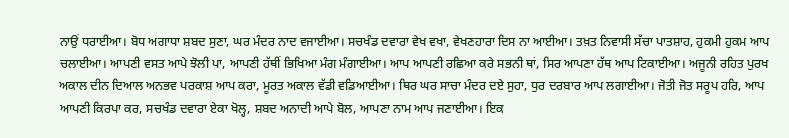ਨਾਉਂ ਧਰਾਈਆ। ਬੋਧ ਅਗਾਧਾ ਸ਼ਬਦ ਸੁਣਾ, ਘਰ ਮੰਦਰ ਨਾਦ ਵਜਾਈਆ। ਸਚਖੰਡ ਦਵਾਰਾ ਵੇਖ ਵਖਾ, ਵੇਖਣਹਾਰਾ ਦਿਸ ਨਾ ਆਈਆ। ਤਖ਼ਤ ਨਿਵਾਸੀ ਸੱਚਾ ਪਾਤਸ਼ਾਹ, ਹੁਕਮੀ ਹੁਕਮ ਆਪ ਚਲਾਈਆ। ਆਪਣੀ ਵਸਤ ਆਪੇ ਝੋਲੀ ਪਾ, ਆਪਣੀ ਹੱਥੀਂ ਭਿਖਿਆ ਮੰਗ ਮੰਗਾਈਆ। ਆਪ ਆਪਣੀ ਰਛਿਆ ਕਰੇ ਸਭਨੀ ਥਾਂ, ਸਿਰ ਆਪਣਾ ਹੱਥ ਆਪ ਟਿਕਾਈਆ। ਅਜੂਨੀ ਰਹਿਤ ਪੁਰਖ ਅਕਾਲ ਦੀਨ ਦਿਆਲ ਅਨਭਵ ਪਰਕਾਸ਼ ਆਪ ਕਰਾ, ਮੂਰਤ ਅਕਾਲ ਵੱਡੀ ਵਡਿਆਈਆ। ਥਿਰ ਘਰ ਸਾਚਾ ਮੰਦਰ ਦਏ ਸੁਹਾ, ਧੁਰ ਦਰਬਾਰ ਆਪ ਲਗਾਈਆ। ਜੋਤੀ ਜੋਤ ਸਰੂਪ ਹਰਿ, ਆਪ ਆਪਣੀ ਕਿਰਪਾ ਕਰ, ਸਚਖੰਡ ਦਵਾਰਾ ਏਕਾ ਖੋਲ੍ਹ, ਸ਼ਬਦ ਅਨਾਦੀ ਆਪੇ ਬੋਲ, ਆਪਣਾ ਨਾਮ ਆਪ ਜਣਾਈਆ। ਇਕ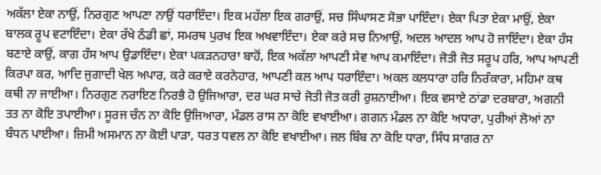ਅਕੱਲਾ ਏਕਾ ਨਾਉਂ, ਨਿਰਗੁਣ ਆਪਣਾ ਨਾਉਂ ਧਰਾਇੰਦਾ। ਇਕ ਮਹੱਲਾ ਇਕ ਗਰਾਉਂ, ਸਚ ਸਿੰਘਾਸਣ ਸੋਭਾ ਪਾਇੰਦਾ। ਏਕਾ ਪਿਤਾ ਏਕਾ ਮਾਉਂ, ਏਕਾ ਬਾਲਕ ਰੂਪ ਵਟਾਇੰਦਾ। ਏਕਾ ਰੱਖੇ ਠੰਡੀ ਛਾਂ, ਸਮਰਥ ਪੁਰਖ ਇਕ ਅਖਵਾਇੰਦਾ। ਏਕਾ ਕਰੇ ਸਚ ਨਿਆਉਂ, ਅਦਲ ਆਦਲ ਆਪ ਹੋ ਜਾਇੰਦਾ। ਏਕਾ ਹੰਸ ਬਣਾਏ ਕਾਉਂ, ਕਾਗ ਹੰਸ ਆਪ ਉਡਾਇੰਦਾ। ਏਕਾ ਪਕੜਨਹਾਰਾ ਬਾਹੋਂ, ਇਕ ਅਕੱਲਾ ਆਪਣੀ ਸੇਵ ਆਪ ਕਮਾਇੰਦਾ। ਜੋਤੀ ਜੋਤ ਸਰੂਪ ਹਰਿ, ਆਪ ਆਪਣੀ ਕਿਰਪਾ ਕਰ, ਆਦਿ ਜੁਗਾਦੀ ਖੇਲ ਅਪਾਰ, ਕਰੇ ਕਰਾਏ ਕਰਨੇਹਾਰ, ਆਪਣੀ ਕਲ ਆਪ ਧਰਾਇੰਦਾ। ਅਕਲ ਕਲਧਾਰਾ ਹਰਿ ਨਿਰੰਕਾਰਾ, ਮਹਿਮਾ ਕਥ ਕਥੀ ਨਾ ਜਾਈਆ। ਨਿਰਗੁਣ ਨਰਾਇਣ ਨਿਰਭੈ ਹੋ ਉਜਿਆਰਾ, ਦਰ ਘਰ ਸਾਚੇ ਜੋਤੀ ਜੋਤ ਕਰੀ ਰੁਸ਼ਨਾਈਆ। ਇਕ ਵਸਾਏ ਠਾਂਡਾ ਦਰਬਾਰਾ, ਅਗਨੀ ਤਤ ਨਾ ਕੋਇ ਤਪਾਈਆ। ਸੂਰਜ ਚੰਨ ਨਾ ਕੋਇ ਉਜਿਆਰਾ, ਮੰਡਲ ਰਾਸ ਨਾ ਕੋਇ ਵਖਾਈਆ। ਗਗਨ ਮੰਡਲ ਨਾ ਕੋਇ ਅਧਾਰਾ, ਪੁਰੀਆਂ ਲੋਆਂ ਨਾ ਬੰਧਨ ਪਾਈਆ। ਜ਼ਿਮੀ ਅਸਮਾਨ ਨਾ ਕੋਈ ਪਾੜਾ, ਧਰਤ ਧਵਲ ਨਾ ਕੋਇ ਵਖਾਈਆ। ਜਲ ਬਿੰਬ ਨਾ ਕੋਇ ਧਾਰਾ, ਸਿੰਧ ਸਾਗਰ ਨਾ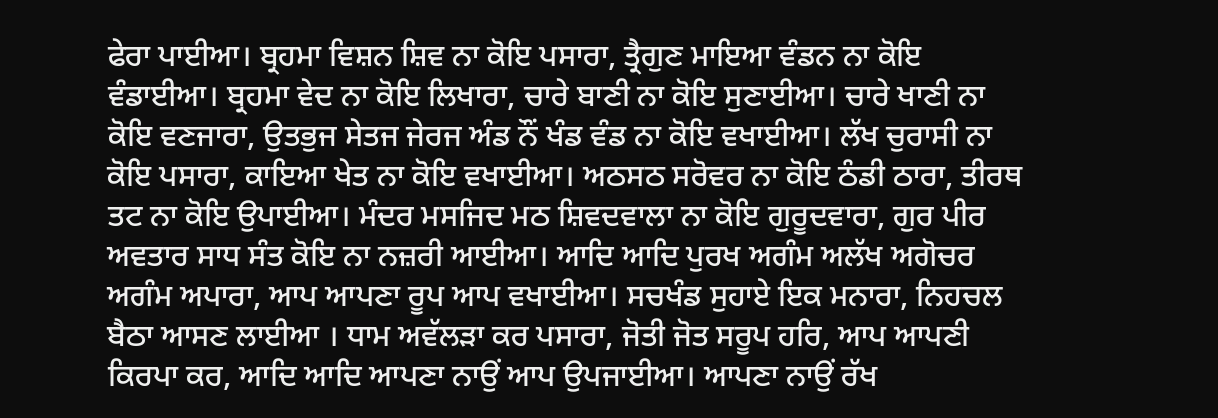ਫੇਰਾ ਪਾਈਆ। ਬ੍ਰਹਮਾ ਵਿਸ਼ਨ ਸ਼ਿਵ ਨਾ ਕੋਇ ਪਸਾਰਾ, ਤ੍ਰੈਗੁਣ ਮਾਇਆ ਵੰਡਨ ਨਾ ਕੋਇ ਵੰਡਾਈਆ। ਬ੍ਰਹਮਾ ਵੇਦ ਨਾ ਕੋਇ ਲਿਖਾਰਾ, ਚਾਰੇ ਬਾਣੀ ਨਾ ਕੋਇ ਸੁਣਾਈਆ। ਚਾਰੇ ਖਾਣੀ ਨਾ ਕੋਇ ਵਣਜਾਰਾ, ਉਤਭੁਜ ਸੇਤਜ ਜੇਰਜ ਅੰਡ ਨੌਂ ਖੰਡ ਵੰਡ ਨਾ ਕੋਇ ਵਖਾਈਆ। ਲੱਖ ਚੁਰਾਸੀ ਨਾ ਕੋਇ ਪਸਾਰਾ, ਕਾਇਆ ਖੇਤ ਨਾ ਕੋਇ ਵਖਾਈਆ। ਅਠਸਠ ਸਰੋਵਰ ਨਾ ਕੋਇ ਠੰਡੀ ਠਾਰਾ, ਤੀਰਥ ਤਟ ਨਾ ਕੋਇ ਉਪਾਈਆ। ਮੰਦਰ ਮਸਜਿਦ ਮਠ ਸ਼ਿਵਦਵਾਲਾ ਨਾ ਕੋਇ ਗੁਰੂਦਵਾਰਾ, ਗੁਰ ਪੀਰ ਅਵਤਾਰ ਸਾਧ ਸੰਤ ਕੋਇ ਨਾ ਨਜ਼ਰੀ ਆਈਆ। ਆਦਿ ਆਦਿ ਪੁਰਖ ਅਗੰਮ ਅਲੱਖ ਅਗੋਚਰ ਅਗੰਮ ਅਪਾਰਾ, ਆਪ ਆਪਣਾ ਰੂਪ ਆਪ ਵਖਾਈਆ। ਸਚਖੰਡ ਸੁਹਾਏ ਇਕ ਮਨਾਰਾ, ਨਿਹਚਲ ਬੈਠਾ ਆਸਣ ਲਾਈਆ । ਧਾਮ ਅਵੱਲੜਾ ਕਰ ਪਸਾਰਾ, ਜੋਤੀ ਜੋਤ ਸਰੂਪ ਹਰਿ, ਆਪ ਆਪਣੀ ਕਿਰਪਾ ਕਰ, ਆਦਿ ਆਦਿ ਆਪਣਾ ਨਾਉਂ ਆਪ ਉਪਜਾਈਆ। ਆਪਣਾ ਨਾਉਂ ਰੱਖ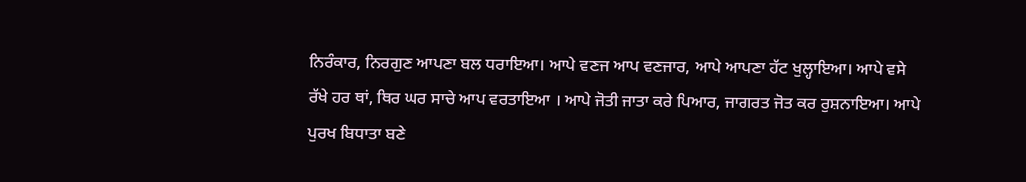ਨਿਰੰਕਾਰ, ਨਿਰਗੁਣ ਆਪਣਾ ਬਲ ਧਰਾਇਆ। ਆਪੇ ਵਣਜ ਆਪ ਵਣਜਾਰ, ਆਪੇ ਆਪਣਾ ਹੱਟ ਖੁਲ੍ਹਾਇਆ। ਆਪੇ ਵਸੇ ਰੱਖੇ ਹਰ ਥਾਂ, ਥਿਰ ਘਰ ਸਾਚੇ ਆਪ ਵਰਤਾਇਆ । ਆਪੇ ਜੋਤੀ ਜਾਤਾ ਕਰੇ ਪਿਆਰ, ਜਾਗਰਤ ਜੋਤ ਕਰ ਰੁਸ਼ਨਾਇਆ। ਆਪੇ ਪੁਰਖ ਬਿਧਾਤਾ ਬਣੇ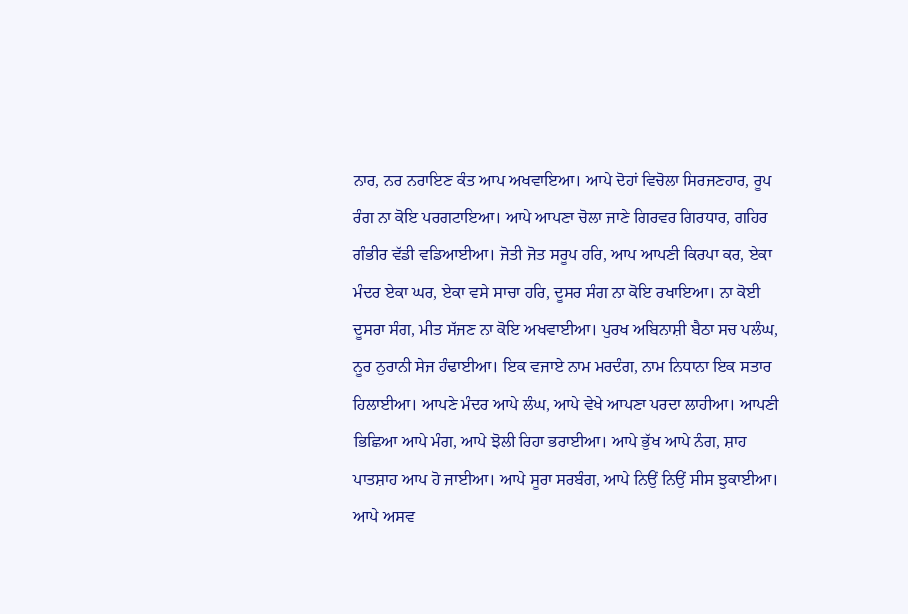ਨਾਰ, ਨਰ ਨਰਾਇਣ ਕੰਤ ਆਪ ਅਖਵਾਇਆ। ਆਪੇ ਦੋਹਾਂ ਵਿਚੋਲਾ ਸਿਰਜਣਹਾਰ, ਰੂਪ ਰੰਗ ਨਾ ਕੋਇ ਪਰਗਟਾਇਆ। ਆਪੇ ਆਪਣਾ ਚੋਲਾ ਜਾਣੇ ਗਿਰਵਰ ਗਿਰਧਾਰ, ਗਹਿਰ ਗੰਭੀਰ ਵੱਡੀ ਵਡਿਆਈਆ। ਜੋਤੀ ਜੋਤ ਸਰੂਪ ਹਰਿ, ਆਪ ਆਪਣੀ ਕਿਰਪਾ ਕਰ, ਏਕਾ ਮੰਦਰ ਏਕਾ ਘਰ, ਏਕਾ ਵਸੇ ਸਾਚਾ ਹਰਿ, ਦੂਸਰ ਸੰਗ ਨਾ ਕੋਇ ਰਖਾਇਆ। ਨਾ ਕੋਈ ਦੂਸਰਾ ਸੰਗ, ਮੀਤ ਸੱਜਣ ਨਾ ਕੋਇ ਅਖਵਾਈਆ। ਪੁਰਖ ਅਬਿਨਾਸ਼ੀ ਬੈਠਾ ਸਚ ਪਲੰਘ, ਨੂਰ ਨੁਰਾਨੀ ਸੇਜ ਹੰਢਾਈਆ। ਇਕ ਵਜਾਏ ਨਾਮ ਮਰਦੰਗ, ਨਾਮ ਨਿਧਾਨਾ ਇਕ ਸਤਾਰ ਹਿਲਾਈਆ। ਆਪਣੇ ਮੰਦਰ ਆਪੇ ਲੰਘ, ਆਪੇ ਵੇਖੇ ਆਪਣਾ ਪਰਦਾ ਲਾਹੀਆ। ਆਪਣੀ ਭਿਛਿਆ ਆਪੇ ਮੰਗ, ਆਪੇ ਝੋਲੀ ਰਿਹਾ ਭਰਾਈਆ। ਆਪੇ ਭੁੱਖ ਆਪੇ ਨੰਗ, ਸ਼ਾਹ ਪਾਤਸ਼ਾਹ ਆਪ ਹੋ ਜਾਈਆ। ਆਪੇ ਸੂਰਾ ਸਰਬੰਗ, ਆਪੇ ਨਿਉਂ ਨਿਉਂ ਸੀਸ ਝੁਕਾਈਆ। ਆਪੇ ਅਸਵ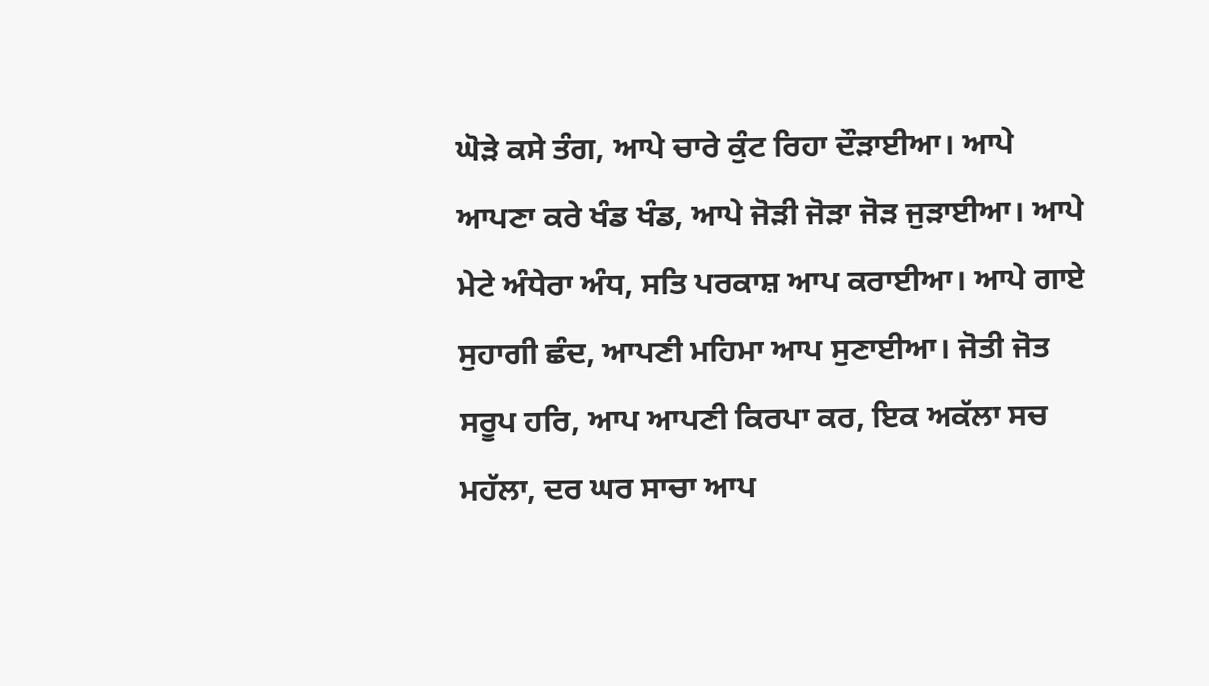ਘੋੜੇ ਕਸੇ ਤੰਗ, ਆਪੇ ਚਾਰੇ ਕੁੰਟ ਰਿਹਾ ਦੌੜਾਈਆ। ਆਪੇ ਆਪਣਾ ਕਰੇ ਖੰਡ ਖੰਡ, ਆਪੇ ਜੋੜੀ ਜੋੜਾ ਜੋੜ ਜੁੜਾਈਆ। ਆਪੇ ਮੇਟੇ ਅੰਧੇਰਾ ਅੰਧ, ਸਤਿ ਪਰਕਾਸ਼ ਆਪ ਕਰਾਈਆ। ਆਪੇ ਗਾਏ ਸੁਹਾਗੀ ਛੰਦ, ਆਪਣੀ ਮਹਿਮਾ ਆਪ ਸੁਣਾਈਆ। ਜੋਤੀ ਜੋਤ ਸਰੂਪ ਹਰਿ, ਆਪ ਆਪਣੀ ਕਿਰਪਾ ਕਰ, ਇਕ ਅਕੱਲਾ ਸਚ ਮਹੱਲਾ, ਦਰ ਘਰ ਸਾਚਾ ਆਪ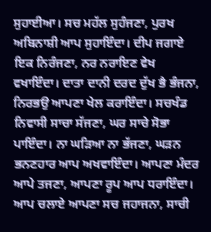ਸੁਹਾਈਆ। ਸਚ ਮਹੱਲ ਸੁਹੰਜਣਾ, ਪੁਰਖ ਅਬਿਨਾਸ਼ੀ ਆਪ ਸੁਹਾਇੰਦਾ। ਦੀਪ ਜਗਾਏ ਇਕ ਨਿਰੰਜਣਾ, ਨਰ ਨਰਾਇਣ ਵੇਖ ਵਖਾਇੰਦਾ। ਦਾਤਾ ਦਾਨੀ ਦਰਦ ਦੁੱਖ ਭੈ ਭੰਜਨਾ, ਨਿਰਭਉ ਆਪਣਾ ਖੇਲ ਕਰਾਇੰਦਾ। ਸਚਖੰਡ ਨਿਵਾਸੀ ਸਾਚਾ ਸੱਜਣਾ, ਘਰ ਸਾਚੇ ਸੋਭਾ ਪਾਇੰਦਾ। ਨਾ ਘੜਿਆ ਨਾ ਭੱਜਣਾ, ਘੜਨ ਭਨਣਹਾਰ ਆਪ ਅਖਵਾਇੰਦਾ। ਆਪਣਾ ਮੰਦਰ ਆਪੇ ਤਜਣਾ, ਆਪਣਾ ਰੂਪ ਆਪ ਧਰਾਇੰਦਾ। ਆਪ ਚਲਾਏ ਆਪਣਾ ਸਚ ਜਹਾਜਨਾ, ਸਾਚੀ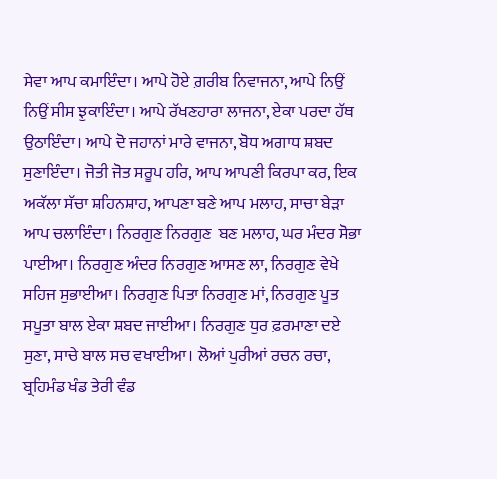ਸੇਵਾ ਆਪ ਕਮਾਇੰਦਾ। ਆਪੇ ਹੋਏ ਗ਼ਰੀਬ ਨਿਵਾਜਨਾ, ਆਪੇ ਨਿਉਂ ਨਿਉਂ ਸੀਸ ਝੁਕਾਇੰਦਾ। ਆਪੇ ਰੱਖਣਹਾਰਾ ਲਾਜਨਾ, ਏਕਾ ਪਰਦਾ ਹੱਥ ਉਠਾਇੰਦਾ। ਆਪੇ ਦੋ ਜਹਾਨਾਂ ਮਾਰੇ ਵਾਜਨਾ, ਬੋਧ ਅਗਾਧ ਸ਼ਬਦ ਸੁਣਾਇੰਦਾ। ਜੋਤੀ ਜੋਤ ਸਰੂਪ ਹਰਿ, ਆਪ ਆਪਣੀ ਕਿਰਪਾ ਕਰ, ਇਕ ਅਕੱਲਾ ਸੱਚਾ ਸ਼ਹਿਨਸ਼ਾਹ, ਆਪਣਾ ਬਣੇ ਆਪ ਮਲਾਹ, ਸਾਚਾ ਬੇੜਾ ਆਪ ਚਲਾਇੰਦਾ। ਨਿਰਗੁਣ ਨਿਰਗੁਣ  ਬਣ ਮਲਾਹ, ਘਰ ਮੰਦਰ ਸੋਭਾ ਪਾਈਆ। ਨਿਰਗੁਣ ਅੰਦਰ ਨਿਰਗੁਣ ਆਸਣ ਲਾ, ਨਿਰਗੁਣ ਵੇਖੇ ਸਹਿਜ ਸੁਭਾਈਆ। ਨਿਰਗੁਣ ਪਿਤਾ ਨਿਰਗੁਣ ਮਾਂ, ਨਿਰਗੁਣ ਪੂਤ ਸਪੂਤਾ ਬਾਲ ਏਕਾ ਸ਼ਬਦ ਜਾਈਆ। ਨਿਰਗੁਣ ਧੁਰ ਫ਼ਰਮਾਣਾ ਦਏ ਸੁਣਾ, ਸਾਚੇ ਬਾਲ ਸਚ ਵਖਾਈਆ। ਲੋਆਂ ਪੁਰੀਆਂ ਰਚਨ ਰਚਾ, ਬ੍ਰਹਿਮੰਡ ਖੰਡ ਤੇਰੀ ਵੰਡ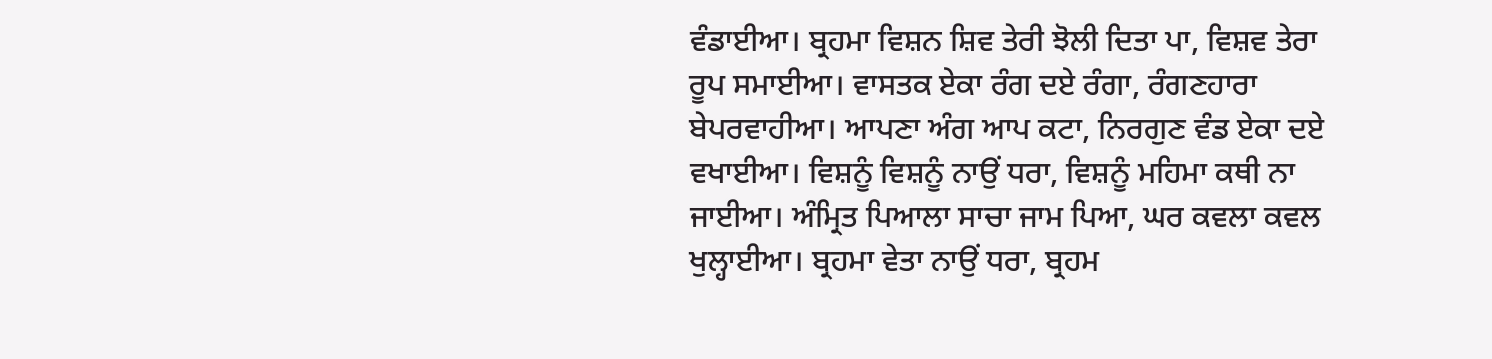ਵੰਡਾਈਆ। ਬ੍ਰਹਮਾ ਵਿਸ਼ਨ ਸ਼ਿਵ ਤੇਰੀ ਝੋਲੀ ਦਿਤਾ ਪਾ, ਵਿਸ਼ਵ ਤੇਰਾ ਰੂਪ ਸਮਾਈਆ। ਵਾਸਤਕ ਏਕਾ ਰੰਗ ਦਏ ਰੰਗਾ, ਰੰਗਣਹਾਰਾ ਬੇਪਰਵਾਹੀਆ। ਆਪਣਾ ਅੰਗ ਆਪ ਕਟਾ, ਨਿਰਗੁਣ ਵੰਡ ਏਕਾ ਦਏ ਵਖਾਈਆ। ਵਿਸ਼ਨੂੰ ਵਿਸ਼ਨੂੰ ਨਾਉਂ ਧਰਾ, ਵਿਸ਼ਨੂੰ ਮਹਿਮਾ ਕਥੀ ਨਾ ਜਾਈਆ। ਅੰਮ੍ਰਿਤ ਪਿਆਲਾ ਸਾਚਾ ਜਾਮ ਪਿਆ, ਘਰ ਕਵਲਾ ਕਵਲ ਖੁਲ੍ਹਾਈਆ। ਬ੍ਰਹਮਾ ਵੇਤਾ ਨਾਉਂ ਧਰਾ, ਬ੍ਰਹਮ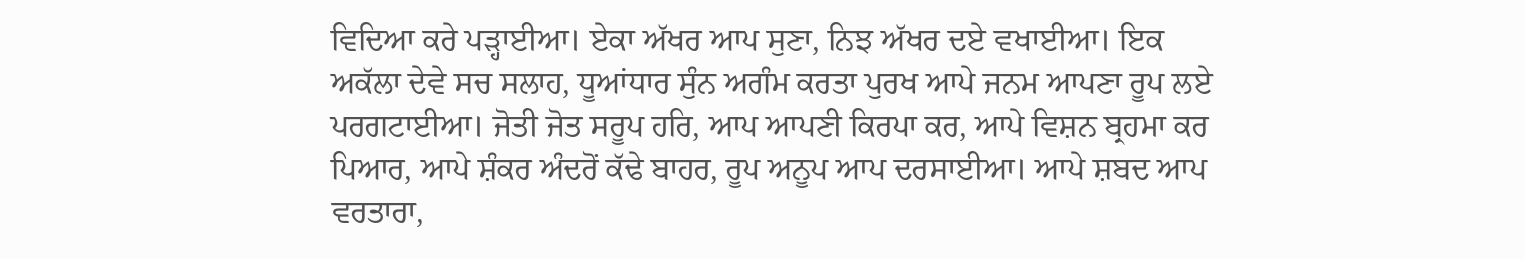ਵਿਦਿਆ ਕਰੇ ਪੜ੍ਹਾਈਆ। ਏਕਾ ਅੱਖਰ ਆਪ ਸੁਣਾ, ਨਿਝ ਅੱਖਰ ਦਏ ਵਖਾਈਆ। ਇਕ ਅਕੱਲਾ ਦੇਵੇ ਸਚ ਸਲਾਹ, ਧੂਆਂਧਾਰ ਸੁੰਨ ਅਗੰਮ ਕਰਤਾ ਪੁਰਖ ਆਪੇ ਜਨਮ ਆਪਣਾ ਰੂਪ ਲਏ ਪਰਗਟਾਈਆ। ਜੋਤੀ ਜੋਤ ਸਰੂਪ ਹਰਿ, ਆਪ ਆਪਣੀ ਕਿਰਪਾ ਕਰ, ਆਪੇ ਵਿਸ਼ਨ ਬ੍ਰਹਮਾ ਕਰ ਪਿਆਰ, ਆਪੇ ਸ਼ੰਕਰ ਅੰਦਰੋਂ ਕੱਢੇ ਬਾਹਰ, ਰੂਪ ਅਨੂਪ ਆਪ ਦਰਸਾਈਆ। ਆਪੇ ਸ਼ਬਦ ਆਪ ਵਰਤਾਰਾ,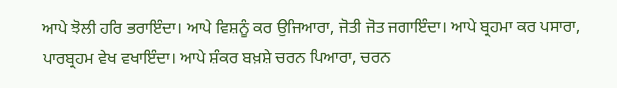ਆਪੇ ਝੋਲੀ ਹਰਿ ਭਰਾਇੰਦਾ। ਆਪੇ ਵਿਸ਼ਨੂੰ ਕਰ ਉਜਿਆਰਾ, ਜੋਤੀ ਜੋਤ ਜਗਾਇੰਦਾ। ਆਪੇ ਬ੍ਰਹਮਾ ਕਰ ਪਸਾਰਾ, ਪਾਰਬ੍ਰਹਮ ਵੇਖ ਵਖਾਇੰਦਾ। ਆਪੇ ਸ਼ੰਕਰ ਬਖ਼ਸ਼ੇ ਚਰਨ ਪਿਆਰਾ, ਚਰਨ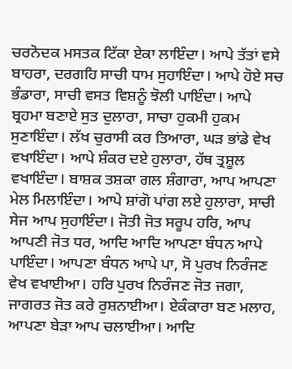ਚਰਨੋਦਕ ਮਸਤਕ ਟਿੱਕਾ ਏਕਾ ਲਾਇੰਦਾ। ਆਪੇ ਤੱਤਾਂ ਵਸੇ ਬਾਹਰਾ, ਦਰਗਹਿ ਸਾਚੀ ਧਾਮ ਸੁਹਾਇੰਦਾ। ਆਪੇ ਹੋਏ ਸਚ ਭੰਡਾਰਾ, ਸਾਚੀ ਵਸਤ ਵਿਸ਼ਨੂੰ ਝੋਲੀ ਪਾਇੰਦਾ। ਆਪੇ ਬ੍ਰਹਮਾ ਬਣਾਏ ਸੁਤ ਦੁਲਾਰਾ, ਸਾਚਾ ਹੁਕਮੀ ਹੁਕਮ ਸੁਣਾਇੰਦਾ। ਲੱਖ ਚੁਰਾਸੀ ਕਰ ਤਿਆਰਾ, ਘੜ ਭਾਂਡੇ ਵੇਖ ਵਖਾਇੰਦਾ। ਆਪੇ ਸ਼ੰਕਰ ਦਏ ਹੁਲਾਰਾ, ਹੱਥ ਤ੍ਰਸ਼ੂਲ ਵਖਾਇੰਦਾ। ਬਾਸ਼ਕ ਤਸ਼ਕਾ ਗਲ ਸ਼ੰਗਾਰਾ, ਆਪ ਆਪਣਾ ਮੇਲ ਮਿਲਾਇੰਦਾ। ਆਪੇ ਸ਼ਾਂਗੋ ਪਾਂਗ ਲਏ ਹੁਲਾਰਾ, ਸਾਚੀ ਸੇਜ ਆਪ ਸੁਹਾਇੰਦਾ। ਜੋਤੀ ਜੋਤ ਸਰੂਪ ਹਰਿ, ਆਪ ਆਪਣੀ ਜੋਤ ਧਰ, ਆਦਿ ਆਦਿ ਆਪਣਾ ਬੰਧਨ ਆਪੇ ਪਾਇੰਦਾ। ਆਪਣਾ ਬੰਧਨ ਆਪੇ ਪਾ, ਸੋ ਪੁਰਖ ਨਿਰੰਜਣ ਵੇਖ ਵਖਾਈਆ। ਹਰਿ ਪੁਰਖ ਨਿਰੰਜਣ ਜੋਤ ਜਗਾ, ਜਾਗਰਤ ਜੋਤ ਕਰੇ ਰੁਸ਼ਨਾਈਆ। ਏਕੰਕਾਰਾ ਬਣ ਮਲਾਹ, ਆਪਣਾ ਬੇੜਾ ਆਪ ਚਲਾਈਆ। ਆਦਿ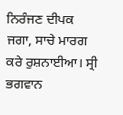ਨਿਰੰਜਣ ਦੀਪਕ ਜਗਾ, ਸਾਚੇ ਮਾਰਗ ਕਰੇ ਰੁਸ਼ਨਾਈਆ। ਸ੍ਰੀ ਭਗਵਾਨ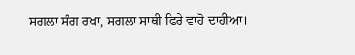ਸਗਲਾ ਸੰਗ ਰਖਾ, ਸਗਲਾ ਸਾਥੀ ਫਿਰੇ ਵਾਹੋ ਦਾਹੀਆ।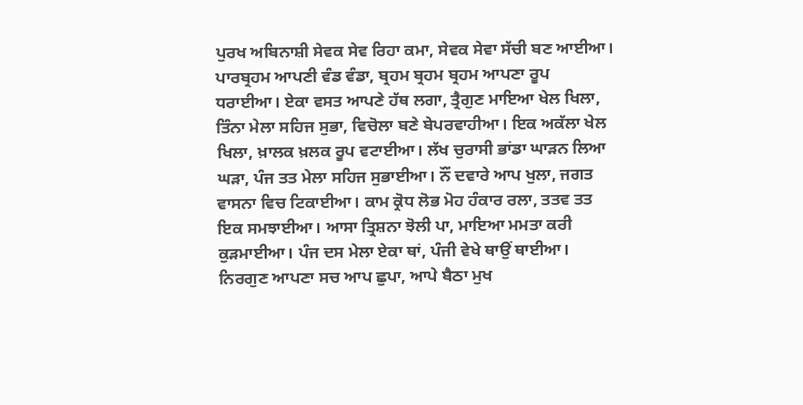ਪੁਰਖ ਅਬਿਨਾਸ਼ੀ ਸੇਵਕ ਸੇਵ ਰਿਹਾ ਕਮਾ, ਸੇਵਕ ਸੇਵਾ ਸੱਚੀ ਬਣ ਆਈਆ। ਪਾਰਬ੍ਰਹਮ ਆਪਣੀ ਵੰਡ ਵੰਡਾ, ਬ੍ਰਹਮ ਬ੍ਰਹਮ ਬ੍ਰਹਮ ਆਪਣਾ ਰੂਪ ਧਰਾਈਆ। ਏਕਾ ਵਸਤ ਆਪਣੇ ਹੱਥ ਲਗਾ, ਤ੍ਰੈਗੁਣ ਮਾਇਆ ਖੇਲ ਖਿਲਾ, ਤਿੰਨਾ ਮੇਲਾ ਸਹਿਜ ਸੁਭਾ, ਵਿਚੋਲਾ ਬਣੇ ਬੇਪਰਵਾਹੀਆ। ਇਕ ਅਕੱਲਾ ਖੇਲ ਖਿਲਾ, ਖ਼ਾਲਕ ਖ਼ਲਕ ਰੂਪ ਵਟਾਈਆ। ਲੱਖ ਚੁਰਾਸੀ ਭਾਂਡਾ ਘਾੜਨ ਲਿਆ ਘੜਾ, ਪੰਜ ਤਤ ਮੇਲਾ ਸਹਿਜ ਸੁਭਾਈਆ। ਨੌਂ ਦਵਾਰੇ ਆਪ ਖੁਲਾ, ਜਗਤ ਵਾਸਨਾ ਵਿਚ ਟਿਕਾਈਆ। ਕਾਮ ਕ੍ਰੋਧ ਲੋਭ ਮੋਹ ਹੰਕਾਰ ਰਲਾ, ਤਤਵ ਤਤ ਇਕ ਸਮਝਾਈਆ। ਆਸਾ ਤ੍ਰਿਸ਼ਨਾ ਝੋਲੀ ਪਾ, ਮਾਇਆ ਮਮਤਾ ਕਰੀ ਕੁੜਮਾਈਆ। ਪੰਜ ਦਸ ਮੇਲਾ ਏਕਾ ਥਾਂ, ਪੰਜੀ ਵੇਖੇ ਥਾਉਂ ਥਾਈਆ। ਨਿਰਗੁਣ ਆਪਣਾ ਸਚ ਆਪ ਛੁਪਾ, ਆਪੇ ਬੈਠਾ ਮੁਖ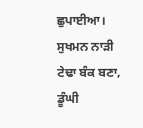ਛੁਪਾਈਆ। ਸੁਖਮਨ ਨਾੜੀ ਟੇਢਾ ਬੰਕ ਬਣਾ, ਡੂੰਘੀ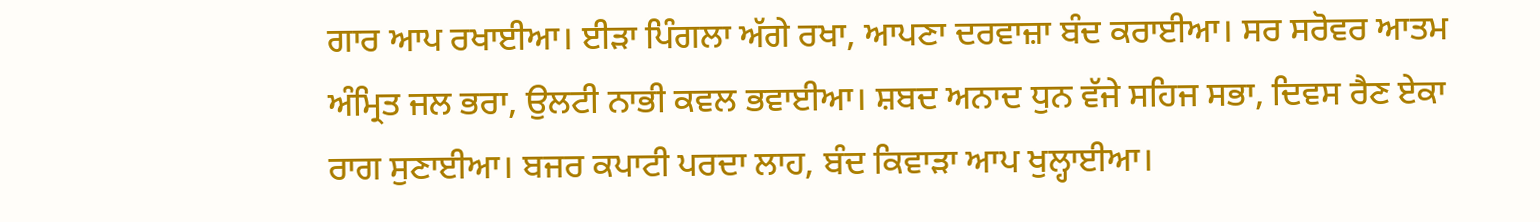ਗਾਰ ਆਪ ਰਖਾਈਆ। ਈੜਾ ਪਿੰਗਲਾ ਅੱਗੇ ਰਖਾ, ਆਪਣਾ ਦਰਵਾਜ਼ਾ ਬੰਦ ਕਰਾਈਆ। ਸਰ ਸਰੋਵਰ ਆਤਮ ਅੰਮ੍ਰਿਤ ਜਲ ਭਰਾ, ਉਲਟੀ ਨਾਭੀ ਕਵਲ ਭਵਾਈਆ। ਸ਼ਬਦ ਅਨਾਦ ਧੁਨ ਵੱਜੇ ਸਹਿਜ ਸਭਾ, ਦਿਵਸ ਰੈਣ ਏਕਾ ਰਾਗ ਸੁਣਾਈਆ। ਬਜਰ ਕਪਾਟੀ ਪਰਦਾ ਲਾਹ, ਬੰਦ ਕਿਵਾੜਾ ਆਪ ਖੁਲ੍ਹਾਈਆ।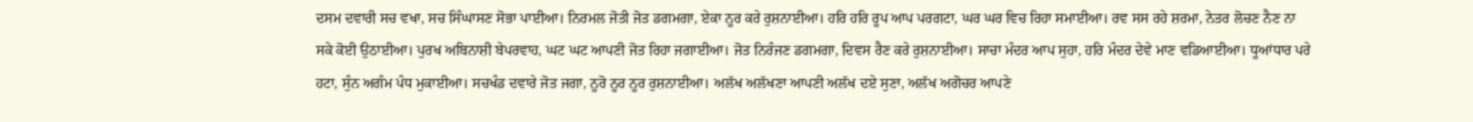ਦਸਮ ਦਵਾਰੀ ਸਚ ਵਖਾ, ਸਚ ਸਿੰਘਾਸਣ ਸੋਭਾ ਪਾਈਆ। ਨਿਰਮਲ ਜੋਤੀ ਜੋਤ ਡਗਮਗਾ, ਏਕਾ ਨੂਰ ਕਰੇ ਰੁਸ਼ਨਾਈਆ। ਹਰਿ ਹਰਿ ਰੂਪ ਆਪ ਪਰਗਟਾ, ਘਰ ਘਰ ਵਿਚ ਰਿਹਾ ਸਮਾਈਆ। ਰਵ ਸਸ ਰਹੇ ਸ਼ਰਮਾ, ਨੇਤਰ ਲੋਚਣ ਨੈਣ ਨਾ ਸਕੇ ਕੋਈ ਉਠਾਈਆ। ਪੁਰਖ ਅਬਿਨਾਸ਼ੀ ਬੇਪਰਵਾਹ, ਘਟ ਘਟ ਆਪਣੀ ਜੋਤ ਰਿਹਾ ਜਗਾਈਆ। ਜੋਤ ਨਿਰੰਜਣ ਡਗਮਗਾ, ਦਿਵਸ ਰੈਣ ਕਰੇ ਰੁਸ਼ਨਾਈਆ। ਸਾਚਾ ਮੰਦਰ ਆਪ ਸੁਹਾ, ਹਰਿ ਮੰਦਰ ਦੇਵੇ ਮਾਣ ਵਡਿਆਈਆ। ਧੂਆਂਧਾਰ ਪਰੇ ਹਟਾ, ਸੁੰਨ ਅਗੰਮ ਪੰਧ ਮੁਕਾਈਆ। ਸਚਖੰਡ ਦਵਾਰੇ ਜੋਤ ਜਗਾ, ਨੂਰੋ ਨੂਰ ਨੂਰ ਰੁਸ਼ਨਾਈਆ। ਅਲੱਖ ਅਲੱਖਣਾ ਆਪਣੀ ਅਲੱਖ ਦਏ ਸੁਣਾ, ਅਲੱਖ ਅਗੋਚਰ ਆਪਣੇ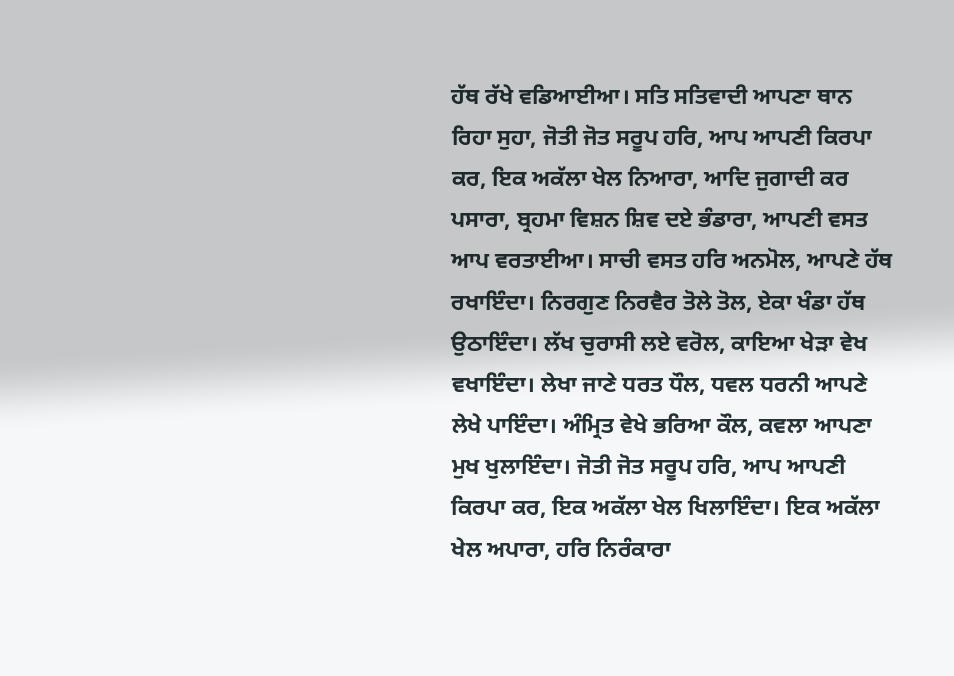ਹੱਥ ਰੱਖੇ ਵਡਿਆਈਆ। ਸਤਿ ਸਤਿਵਾਦੀ ਆਪਣਾ ਥਾਨ ਰਿਹਾ ਸੁਹਾ, ਜੋਤੀ ਜੋਤ ਸਰੂਪ ਹਰਿ, ਆਪ ਆਪਣੀ ਕਿਰਪਾ ਕਰ, ਇਕ ਅਕੱਲਾ ਖੇਲ ਨਿਆਰਾ, ਆਦਿ ਜੁਗਾਦੀ ਕਰ ਪਸਾਰਾ, ਬ੍ਰਹਮਾ ਵਿਸ਼ਨ ਸ਼ਿਵ ਦਏ ਭੰਡਾਰਾ, ਆਪਣੀ ਵਸਤ ਆਪ ਵਰਤਾਈਆ। ਸਾਚੀ ਵਸਤ ਹਰਿ ਅਨਮੋਲ, ਆਪਣੇ ਹੱਥ ਰਖਾਇੰਦਾ। ਨਿਰਗੁਣ ਨਿਰਵੈਰ ਤੋਲੇ ਤੋਲ, ਏਕਾ ਖੰਡਾ ਹੱਥ ਉਠਾਇੰਦਾ। ਲੱਖ ਚੁਰਾਸੀ ਲਏ ਵਰੋਲ, ਕਾਇਆ ਖੇੜਾ ਵੇਖ ਵਖਾਇੰਦਾ। ਲੇਖਾ ਜਾਣੇ ਧਰਤ ਧੌਲ, ਧਵਲ ਧਰਨੀ ਆਪਣੇ ਲੇਖੇ ਪਾਇੰਦਾ। ਅੰਮ੍ਰਿਤ ਵੇਖੇ ਭਰਿਆ ਕੌਲ, ਕਵਲਾ ਆਪਣਾ ਮੁਖ ਖੁਲਾਇੰਦਾ। ਜੋਤੀ ਜੋਤ ਸਰੂਪ ਹਰਿ, ਆਪ ਆਪਣੀ ਕਿਰਪਾ ਕਰ, ਇਕ ਅਕੱਲਾ ਖੇਲ ਖਿਲਾਇੰਦਾ। ਇਕ ਅਕੱਲਾ ਖੇਲ ਅਪਾਰਾ, ਹਰਿ ਨਿਰੰਕਾਰਾ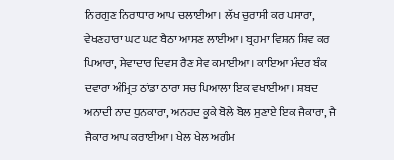ਨਿਰਗੁਣ ਨਿਰਾਧਾਰ ਆਪ ਚਲਾਈਆ। ਲੱਖ ਚੁਰਾਸੀ ਕਰ ਪਸਾਰਾ, ਵੇਖਣਹਾਰਾ ਘਟ ਘਟ ਬੈਠਾ ਆਸਣ ਲਾਈਆ। ਬ੍ਰਹਮਾ ਵਿਸ਼ਨ ਸ਼ਿਵ ਕਰ ਪਿਆਰਾ, ਸੇਵਾਦਾਰ ਦਿਵਸ ਰੈਣ ਸੇਵ ਕਮਾਈਆ। ਕਾਇਆ ਮੰਦਰ ਬੰਕ ਦਵਾਰਾ ਅੰਮ੍ਰਿਤ ਠਾਂਡਾ ਠਾਰਾ ਸਚ ਪਿਆਲਾ ਇਕ ਵਖਾਈਆ। ਸ਼ਬਦ ਅਨਾਦੀ ਨਾਦ ਧੁਨਕਾਰਾ, ਅਨਹਦ ਕੂਕੇ ਬੋਲੇ ਬੋਲ ਸੁਣਾਏ ਇਕ ਜੈਕਾਰਾ, ਜੈ ਜੈਕਾਰ ਆਪ ਕਰਾਈਆ। ਖੇਲ ਖੇਲ ਅਗੰਮ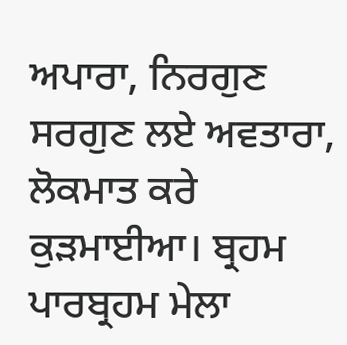ਅਪਾਰਾ, ਨਿਰਗੁਣ ਸਰਗੁਣ ਲਏ ਅਵਤਾਰਾ, ਲੋਕਮਾਤ ਕਰੇ ਕੁੜਮਾਈਆ। ਬ੍ਰਹਮ ਪਾਰਬ੍ਰਹਮ ਮੇਲਾ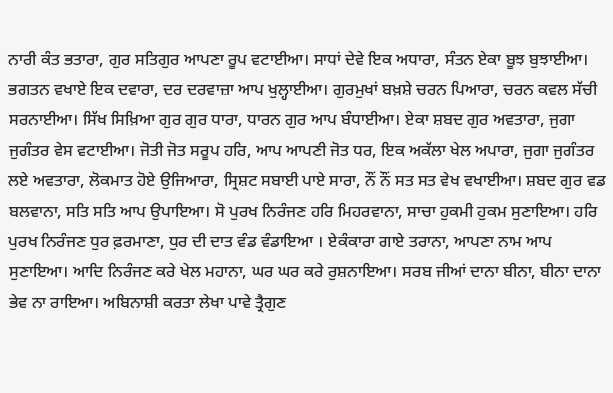ਨਾਰੀ ਕੰਤ ਭਤਾਰਾ, ਗੁਰ ਸਤਿਗੁਰ ਆਪਣਾ ਰੂਪ ਵਟਾਈਆ। ਸਾਧਾਂ ਦੇਵੇ ਇਕ ਅਧਾਰਾ, ਸੰਤਨ ਏਕਾ ਬੂਝ ਬੁਝਾਈਆ। ਭਗਤਨ ਵਖਾਏ ਇਕ ਦਵਾਰਾ, ਦਰ ਦਰਵਾਜ਼ਾ ਆਪ ਖੁਲ੍ਹਾਈਆ। ਗੁਰਮੁਖਾਂ ਬਖ਼ਸ਼ੇ ਚਰਨ ਪਿਆਰਾ, ਚਰਨ ਕਵਲ ਸੱਚੀ ਸਰਨਾਈਆ। ਸਿੱਖ ਸਿਖ਼ਿਆ ਗੁਰ ਗੁਰ ਧਾਰਾ, ਧਾਰਨ ਗੁਰ ਆਪ ਬੰਧਾਈਆ। ਏਕਾ ਸ਼ਬਦ ਗੁਰ ਅਵਤਾਰਾ, ਜੁਗਾ ਜੁਗੰਤਰ ਵੇਸ ਵਟਾਈਆ। ਜੋਤੀ ਜੋਤ ਸਰੂਪ ਹਰਿ, ਆਪ ਆਪਣੀ ਜੋਤ ਧਰ, ਇਕ ਅਕੱਲਾ ਖੇਲ ਅਪਾਰਾ, ਜੁਗਾ ਜੁਗੰਤਰ ਲਏ ਅਵਤਾਰਾ, ਲੋਕਮਾਤ ਹੋਏ ਉਜਿਆਰਾ, ਸ੍ਰਿਸ਼ਟ ਸਬਾਈ ਪਾਏ ਸਾਰਾ, ਨੌਂ ਨੌਂ ਸਤ ਸਤ ਵੇਖ ਵਖਾਈਆ। ਸ਼ਬਦ ਗੁਰ ਵਡ ਬਲਵਾਨਾ, ਸਤਿ ਸਤਿ ਆਪ ਉਪਾਇਆ। ਸੋ ਪੁਰਖ ਨਿਰੰਜਣ ਹਰਿ ਮਿਹਰਵਾਨਾ, ਸਾਚਾ ਹੁਕਮੀ ਹੁਕਮ ਸੁਣਾਇਆ। ਹਰਿ ਪੁਰਖ ਨਿਰੰਜਣ ਧੁਰ ਫ਼ਰਮਾਣਾ, ਧੁਰ ਦੀ ਦਾਤ ਵੰਡ ਵੰਡਾਇਆ । ਏਕੰਕਾਰਾ ਗਾਏ ਤਰਾਨਾ, ਆਪਣਾ ਨਾਮ ਆਪ ਸੁਣਾਇਆ। ਆਦਿ ਨਿਰੰਜਣ ਕਰੇ ਖੇਲ ਮਹਾਨਾ, ਘਰ ਘਰ ਕਰੇ ਰੁਸ਼ਨਾਇਆ। ਸਰਬ ਜੀਆਂ ਦਾਨਾ ਬੀਨਾ, ਬੀਨਾ ਦਾਨਾ ਭੇਵ ਨਾ ਰਾਇਆ। ਅਬਿਨਾਸ਼ੀ ਕਰਤਾ ਲੇਖਾ ਪਾਵੇ ਤ੍ਰੈਗੁਣ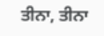ਤੀਨਾ, ਤੀਨਾ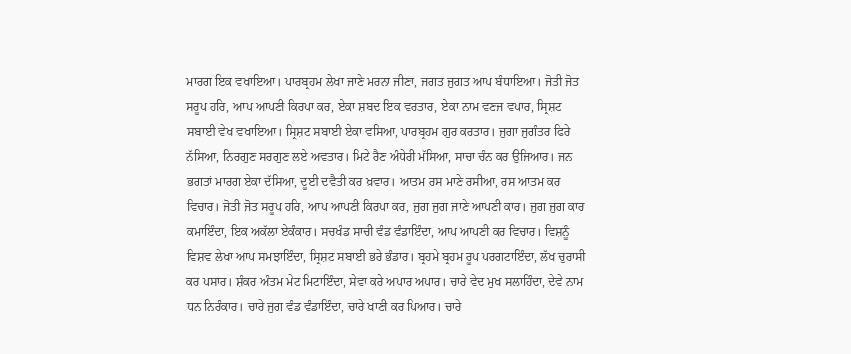ਮਾਰਗ ਇਕ ਵਖਾਇਆ। ਪਾਰਬ੍ਰਹਮ ਲੇਖਾ ਜਾਣੇ ਮਰਨਾ ਜੀਣਾ, ਜਗਤ ਜੁਗਤ ਆਪ ਬੰਧਾਇਆ। ਜੋਤੀ ਜੋਤ ਸਰੂਪ ਹਰਿ, ਆਪ ਆਪਣੀ ਕਿਰਪਾ ਕਰ, ਏਕਾ ਸ਼ਬਦ ਇਕ ਵਰਤਾਰ, ਏਕਾ ਨਾਮ ਵਣਜ ਵਪਾਰ, ਸ੍ਰਿਸ਼ਟ ਸਬਾਈ ਵੇਖ ਵਖਾਇਆ। ਸ੍ਰਿਸ਼ਟ ਸਬਾਈ ਏਕਾ ਵਸਿਆ, ਪਾਰਬ੍ਰਹਮ ਗੁਰ ਕਰਤਾਰ। ਜੁਗਾ ਜੁਗੰਤਰ ਫਿਰੇ ਨੱਸਿਆ, ਨਿਰਗੁਣ ਸਰਗੁਣ ਲਏ ਅਵਤਾਰ। ਮਿਟੇ ਰੈਣ ਅੰਧੇਰੀ ਮੱਸਿਆ, ਸਾਚਾ ਚੰਨ ਕਰ ਉਜਿਆਰ। ਜਨ ਭਗਤਾਂ ਮਾਰਗ ਏਕਾ ਦੱਸਿਆ, ਦੂਈ ਦਵੈਤੀ ਕਰ ਖ਼ਵਾਰ। ਆਤਮ ਰਸ ਮਾਣੇ ਰਸੀਆ, ਰਸ ਆਤਮ ਕਰ ਵਿਚਾਰ। ਜੋਤੀ ਜੋਤ ਸਰੂਪ ਹਰਿ, ਆਪ ਆਪਣੀ ਕਿਰਪਾ ਕਰ, ਜੁਗ ਜੁਗ ਜਾਣੇ ਆਪਣੀ ਕਾਰ। ਜੁਗ ਜੁਗ ਕਾਰ ਕਮਾਇੰਦਾ, ਇਕ ਅਕੱਲਾ ਏਕੰਕਾਰ। ਸਚਖੰਡ ਸਾਚੀ ਵੰਡ ਵੰਡਾਇੰਦਾ, ਆਪ ਆਪਣੀ ਕਰ ਵਿਚਾਰ। ਵਿਸ਼ਨੂੰ ਵਿਸ਼ਵ ਲੇਖਾ ਆਪ ਸਮਝਾਇੰਦਾ, ਸ੍ਰਿਸ਼ਟ ਸਬਾਈ ਭਰੇ ਭੰਡਾਰ। ਬ੍ਰਹਮੇ ਬ੍ਰਹਮ ਰੂਪ ਪਰਗਟਾਇੰਦਾ, ਲੱਖ ਚੁਰਾਸੀ ਕਰ ਪਸਾਰ। ਸ਼ੰਕਰ ਅੰਤਮ ਮੇਟ ਮਿਟਾਇੰਦਾ, ਸੇਵਾ ਕਰੇ ਅਪਾਰ ਅਪਾਰ। ਚਾਰੇ ਵੇਦ ਮੁਖ ਸਲਾਹਿੰਦਾ, ਦੇਵੇ ਨਾਮ ਧਨ ਨਿਰੰਕਾਰ। ਚਾਰੇ ਜੁਗ ਵੰਡ ਵੰਡਾਇੰਦਾ, ਚਾਰੇ ਖਾਣੀ ਕਰ ਪਿਆਰ। ਚਾਰੇ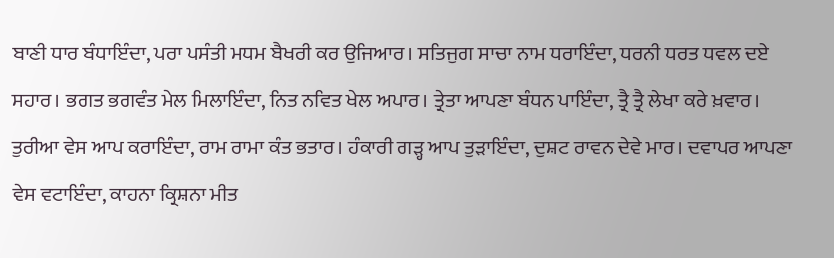ਬਾਣੀ ਧਾਰ ਬੰਧਾਇੰਦਾ, ਪਰਾ ਪਸੰਤੀ ਮਧਮ ਬੈਖਰੀ ਕਰ ਉਜਿਆਰ। ਸਤਿਜੁਗ ਸਾਚਾ ਨਾਮ ਧਰਾਇੰਦਾ, ਧਰਨੀ ਧਰਤ ਧਵਲ ਦਏ ਸਹਾਰ। ਭਗਤ ਭਗਵੰਤ ਮੇਲ ਮਿਲਾਇੰਦਾ, ਨਿਤ ਨਵਿਤ ਖੇਲ ਅਪਾਰ। ਤ੍ਰੇਤਾ ਆਪਣਾ ਬੰਧਨ ਪਾਇੰਦਾ, ਤ੍ਰੈ ਤ੍ਰੈ ਲੇਖਾ ਕਰੇ ਖ਼ਵਾਰ। ਤੁਰੀਆ ਵੇਸ ਆਪ ਕਰਾਇੰਦਾ, ਰਾਮ ਰਾਮਾ ਕੰਤ ਭਤਾਰ। ਹੰਕਾਰੀ ਗੜ੍ਹ ਆਪ ਤੁੜਾਇੰਦਾ, ਦੁਸ਼ਟ ਰਾਵਨ ਦੇਵੇ ਮਾਰ। ਦਵਾਪਰ ਆਪਣਾ ਵੇਸ ਵਟਾਇੰਦਾ, ਕਾਹਨਾ ਕ੍ਰਿਸ਼ਨਾ ਮੀਤ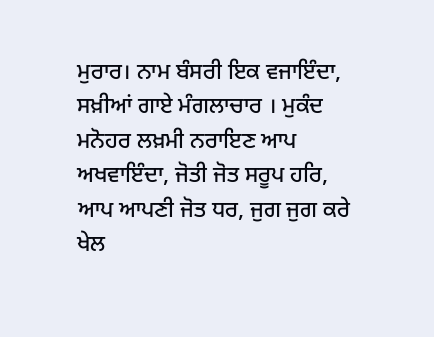ਮੁਰਾਰ। ਨਾਮ ਬੰਸਰੀ ਇਕ ਵਜਾਇੰਦਾ, ਸਖ਼ੀਆਂ ਗਾਏ ਮੰਗਲਾਚਾਰ । ਮੁਕੰਦ ਮਨੋਹਰ ਲਖ਼ਮੀ ਨਰਾਇਣ ਆਪ ਅਖਵਾਇੰਦਾ, ਜੋਤੀ ਜੋਤ ਸਰੂਪ ਹਰਿ, ਆਪ ਆਪਣੀ ਜੋਤ ਧਰ, ਜੁਗ ਜੁਗ ਕਰੇ ਖੇਲ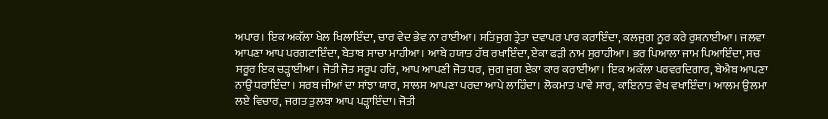ਅਪਾਰ। ਇਕ ਅਕੱਲਾ ਖੇਲ ਖਿਲਾਇੰਦਾ, ਚਾਰ ਵੇਦ ਭੇਵ ਨਾ ਰਾਈਆ। ਸਤਿਜੁਗ ਤ੍ਰੇਤਾ ਦਵਾਪਰ ਪਾਰ ਕਰਾਇੰਦਾ, ਕਲਜੁਗ ਨੂਰ ਕਰੇ ਰੁਸ਼ਨਾਈਆ। ਜਲਵਾ ਆਪਣਾ ਆਪ ਪਰਗਟਾਇੰਦਾ, ਬੇਤਾਬ ਸਾਚਾ ਮਾਹੀਆ। ਆਬੇ ਹਯਾਤ ਹੱਥ ਰਖਾਇੰਦਾ, ਏਕਾ ਫੜੀ ਨਾਮ ਸੁਰਾਹੀਆ। ਭਰ ਪਿਆਲਾ ਜਾਮ ਪਿਆਇੰਦਾ, ਸਚ ਸਰੂਰ ਇਕ ਚੜ੍ਹਾਈਆ। ਜੋਤੀ ਜੋਤ ਸਰੂਪ ਹਰਿ, ਆਪ ਆਪਣੀ ਜੋਤ ਧਰ, ਜੁਗ ਜੁਗ ਏਕਾ ਕਾਰ ਕਰਾਈਆ। ਇਕ ਅਕੱਲਾ ਪਰਵਰਦਿਗਾਰ, ਬੇਐਬ ਆਪਣਾ ਨਾਉਂ ਧਰਾਇੰਦਾ । ਸਰਬ ਜੀਆਂ ਦਾ ਸਾਂਝਾ ਯਾਰ, ਸਾਲਸ ਆਪਣਾ ਪਰਦਾ ਆਪੇ ਲਾਹਿੰਦਾ। ਲੋਕਮਾਤ ਪਾਵੇ ਸਾਰ, ਕਾਇਨਾਤ ਵੇਖ ਵਖਾਇੰਦਾ। ਆਲਮ ਉਲਮਾ ਲਏ ਵਿਚਾਰ, ਜਗਤ ਤੁਲਬਾ ਆਪ ਪੜ੍ਹਾਇੰਦਾ। ਜੋਤੀ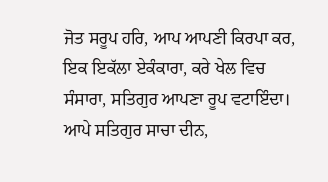ਜੋਤ ਸਰੂਪ ਹਰਿ, ਆਪ ਆਪਣੀ ਕਿਰਪਾ ਕਰ, ਇਕ ਇਕੱਲਾ ਏਕੰਕਾਰਾ, ਕਰੇ ਖੇਲ ਵਿਚ ਸੰਸਾਰਾ, ਸਤਿਗੁਰ ਆਪਣਾ ਰੂਪ ਵਟਾਇੰਦਾ। ਆਪੇ ਸਤਿਗੁਰ ਸਾਚਾ ਦੀਨ,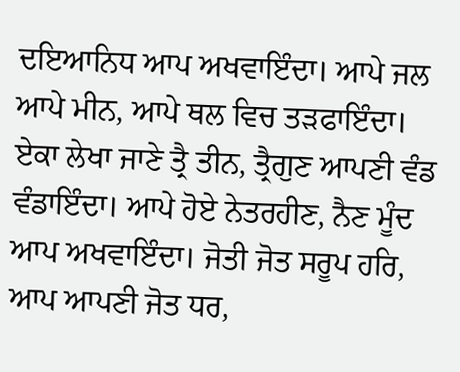ਦਇਆਨਿਧ ਆਪ ਅਖਵਾਇੰਦਾ। ਆਪੇ ਜਲ ਆਪੇ ਮੀਨ, ਆਪੇ ਥਲ ਵਿਚ ਤੜਫਾਇੰਦਾ। ਏਕਾ ਲੇਖਾ ਜਾਣੇ ਤ੍ਰੈ ਤੀਨ, ਤ੍ਰੈਗੁਣ ਆਪਣੀ ਵੰਡ ਵੰਡਾਇੰਦਾ। ਆਪੇ ਹੋਏ ਨੇਤਰਹੀਣ, ਨੈਣ ਮੂੰਦ ਆਪ ਅਖਵਾਇੰਦਾ। ਜੋਤੀ ਜੋਤ ਸਰੂਪ ਹਰਿ, ਆਪ ਆਪਣੀ ਜੋਤ ਧਰ,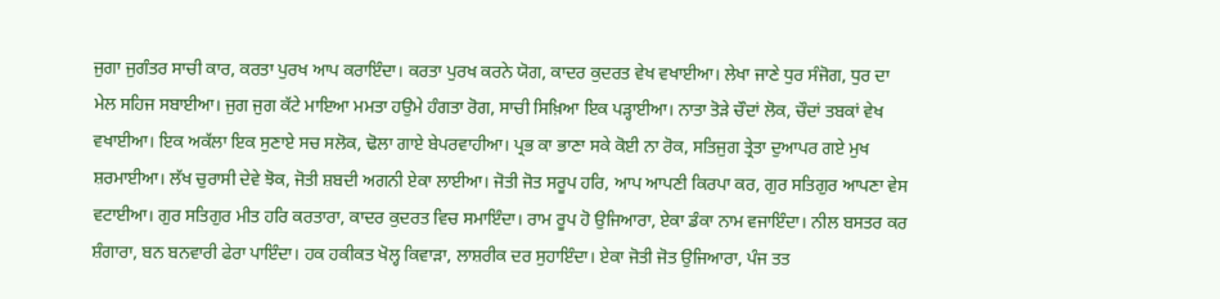ਜੁਗਾ ਜੁਗੰਤਰ ਸਾਚੀ ਕਾਰ, ਕਰਤਾ ਪੁਰਖ ਆਪ ਕਰਾਇੰਦਾ। ਕਰਤਾ ਪੁਰਖ ਕਰਨੇ ਯੋਗ, ਕਾਦਰ ਕੁਦਰਤ ਵੇਖ ਵਖਾਈਆ। ਲੇਖਾ ਜਾਣੇ ਧੁਰ ਸੰਜੋਗ, ਧੁਰ ਦਾ ਮੇਲ ਸਹਿਜ ਸਬਾਈਆ। ਜੁਗ ਜੁਗ ਕੱਟੇ ਮਾਇਆ ਮਮਤਾ ਹਉਮੇ ਹੰਗਤਾ ਰੋਗ, ਸਾਚੀ ਸਿਖ਼ਿਆ ਇਕ ਪੜ੍ਹਾਈਆ। ਨਾਤਾ ਤੋੜੇ ਚੌਦਾਂ ਲੋਕ, ਚੌਦਾਂ ਤਬਕਾਂ ਵੇਖ ਵਖਾਈਆ। ਇਕ ਅਕੱਲਾ ਇਕ ਸੁਣਾਏ ਸਚ ਸਲੋਕ, ਢੋਲਾ ਗਾਏ ਬੇਪਰਵਾਹੀਆ। ਪ੍ਰਭ ਕਾ ਭਾਣਾ ਸਕੇ ਕੋਈ ਨਾ ਰੋਕ, ਸਤਿਜੁਗ ਤ੍ਰੇਤਾ ਦੁਆਪਰ ਗਏ ਮੁਖ ਸ਼ਰਮਾਈਆ। ਲੱਖ ਚੁਰਾਸੀ ਦੇਵੇ ਝੋਕ, ਜੋਤੀ ਸ਼ਬਦੀ ਅਗਨੀ ਏਕਾ ਲਾਈਆ। ਜੋਤੀ ਜੋਤ ਸਰੂਪ ਹਰਿ, ਆਪ ਆਪਣੀ ਕਿਰਪਾ ਕਰ, ਗੁਰ ਸਤਿਗੁਰ ਆਪਣਾ ਵੇਸ ਵਟਾਈਆ। ਗੁਰ ਸਤਿਗੁਰ ਮੀਤ ਹਰਿ ਕਰਤਾਰਾ, ਕਾਦਰ ਕੁਦਰਤ ਵਿਚ ਸਮਾਇੰਦਾ। ਰਾਮ ਰੂਪ ਹੋ ਉਜਿਆਰਾ, ਏਕਾ ਡੰਕਾ ਨਾਮ ਵਜਾਇੰਦਾ। ਨੀਲ ਬਸਤਰ ਕਰ ਸ਼ੰਗਾਰਾ, ਬਨ ਬਨਵਾਰੀ ਫੇਰਾ ਪਾਇੰਦਾ। ਹਕ ਹਕੀਕਤ ਖੋਲ੍ਹ ਕਿਵਾੜਾ, ਲਾਸ਼ਰੀਕ ਦਰ ਸੁਹਾਇੰਦਾ। ਏਕਾ ਜੋਤੀ ਜੋਤ ਉਜਿਆਰਾ, ਪੰਜ ਤਤ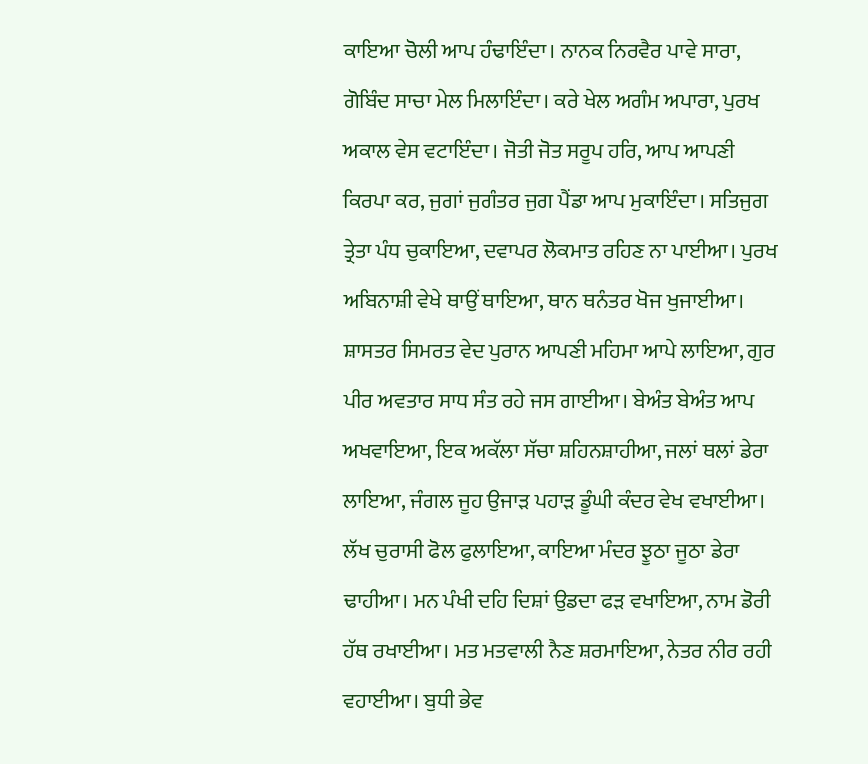ਕਾਇਆ ਚੋਲੀ ਆਪ ਹੰਢਾਇੰਦਾ। ਨਾਨਕ ਨਿਰਵੈਰ ਪਾਵੇ ਸਾਰਾ, ਗੋਬਿੰਦ ਸਾਚਾ ਮੇਲ ਮਿਲਾਇੰਦਾ। ਕਰੇ ਖੇਲ ਅਗੰਮ ਅਪਾਰਾ, ਪੁਰਖ ਅਕਾਲ ਵੇਸ ਵਟਾਇੰਦਾ। ਜੋਤੀ ਜੋਤ ਸਰੂਪ ਹਰਿ, ਆਪ ਆਪਣੀ ਕਿਰਪਾ ਕਰ, ਜੁਗਾਂ ਜੁਗੰਤਰ ਜੁਗ ਪੈਂਡਾ ਆਪ ਮੁਕਾਇੰਦਾ। ਸਤਿਜੁਗ ਤ੍ਰੇਤਾ ਪੰਧ ਚੁਕਾਇਆ, ਦਵਾਪਰ ਲੋਕਮਾਤ ਰਹਿਣ ਨਾ ਪਾਈਆ। ਪੁਰਖ ਅਬਿਨਾਸ਼ੀ ਵੇਖੇ ਥਾਉਂ ਥਾਇਆ, ਥਾਨ ਥਨੰਤਰ ਖੋਜ ਖੁਜਾਈਆ। ਸ਼ਾਸਤਰ ਸਿਮਰਤ ਵੇਦ ਪੁਰਾਨ ਆਪਣੀ ਮਹਿਮਾ ਆਪੇ ਲਾਇਆ, ਗੁਰ ਪੀਰ ਅਵਤਾਰ ਸਾਧ ਸੰਤ ਰਹੇ ਜਸ ਗਾਈਆ। ਬੇਅੰਤ ਬੇਅੰਤ ਆਪ ਅਖਵਾਇਆ, ਇਕ ਅਕੱਲਾ ਸੱਚਾ ਸ਼ਹਿਨਸ਼ਾਹੀਆ, ਜਲਾਂ ਥਲਾਂ ਡੇਰਾ ਲਾਇਆ, ਜੰਗਲ ਜੂਹ ਉਜਾੜ ਪਹਾੜ ਡੂੰਘੀ ਕੰਦਰ ਵੇਖ ਵਖਾਈਆ। ਲੱਖ ਚੁਰਾਸੀ ਫੋਲ ਫੁਲਾਇਆ, ਕਾਇਆ ਮੰਦਰ ਝੂਠਾ ਜੂਠਾ ਡੇਰਾ ਢਾਹੀਆ। ਮਨ ਪੰਖੀ ਦਹਿ ਦਿਸ਼ਾਂ ਉਡਦਾ ਫੜ ਵਖਾਇਆ, ਨਾਮ ਡੋਰੀ ਹੱਥ ਰਖਾਈਆ। ਮਤ ਮਤਵਾਲੀ ਨੈਣ ਸ਼ਰਮਾਇਆ, ਨੇਤਰ ਨੀਰ ਰਹੀ ਵਹਾਈਆ। ਬੁਧੀ ਭੇਵ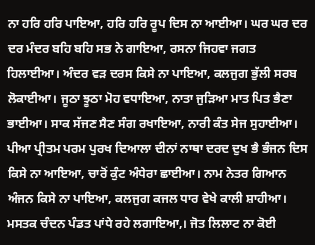ਨਾ ਹਰਿ ਹਰਿ ਪਾਇਆ, ਹਰਿ ਹਰਿ ਰੂਪ ਦਿਸ ਨਾ ਆਈਆ। ਘਰ ਘਰ ਦਰ ਦਰ ਮੰਦਰ ਬਹਿ ਬਹਿ ਸਭ ਨੇ ਗਾਇਆ, ਰਸਨਾ ਜਿਹਵਾ ਜਗਤ ਹਿਲਾਈਆ। ਅੰਦਰ ਵੜ ਦਰਸ ਕਿਸੇ ਨਾ ਪਾਇਆ, ਕਲਜੁਗ ਭੁੱਲੀ ਸਰਬ ਲੋਕਾਈਆ। ਜੂਠਾ ਝੂਠਾ ਮੋਹ ਵਧਾਇਆ, ਨਾਤਾ ਜੁੜਿਆ ਮਾਤ ਪਿਤ ਭੈਣਾ ਭਾਈਆ। ਸਾਕ ਸੱਜਣ ਸੈਣ ਸੰਗ ਰਖਾਇਆ, ਨਾਰੀ ਕੰਤ ਸੇਜ ਸੁਹਾਈਆ। ਪੀਆ ਪ੍ਰੀਤਮ ਪਰਮ ਪੁਰਖ ਦਿਆਲਾ ਦੀਨਾਂ ਨਾਥਾ ਦਰਦ ਦੁਖ ਭੈ ਭੰਜਨ ਦਿਸ ਕਿਸੇ ਨਾ ਆਇਆ, ਚਾਰੋਂ ਕੁੰਟ ਅੰਧੇਰਾ ਛਾਈਆ। ਨਾਮ ਨੇਤਰ ਗਿਆਨ ਅੰਜਨ ਕਿਸੇ ਨਾ ਪਾਇਆ, ਕਲਜੁਗ ਕਜਲ ਧਾਰ ਵੇਖੇ ਕਾਲੀ ਸ਼ਾਹੀਆ। ਮਸਤਕ ਚੰਦਨ ਪੰਡਤ ਪਾਂਧੇ ਰਹੇ ਲਗਾਇਆ,। ਜੋਤ ਲਿਲਾਟ ਨਾ ਕੋਈ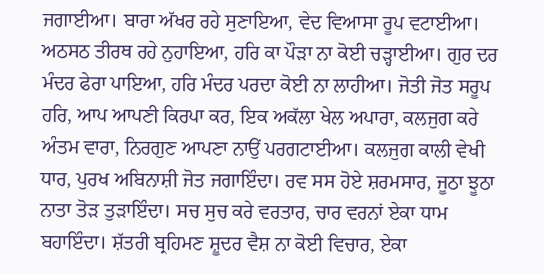ਜਗਾਈਆ। ਬਾਰਾ ਅੱਖਰ ਰਹੇ ਸੁਣਾਇਆ, ਵੇਦ ਵਿਆਸਾ ਰੂਪ ਵਟਾਈਆ। ਅਠਸਠ ਤੀਰਥ ਰਹੇ ਨੁਹਾਇਆ, ਹਰਿ ਕਾ ਪੌੜਾ ਨਾ ਕੋਈ ਚੜ੍ਹਾਈਆ। ਗੁਰ ਦਰ ਮੰਦਰ ਫੇਰਾ ਪਾਇਆ, ਹਰਿ ਮੰਦਰ ਪਰਦਾ ਕੋਈ ਨਾ ਲਾਹੀਆ। ਜੋਤੀ ਜੋਤ ਸਰੂਪ ਹਰਿ, ਆਪ ਆਪਣੀ ਕਿਰਪਾ ਕਰ, ਇਕ ਅਕੱਲਾ ਖੇਲ ਅਪਾਰਾ, ਕਲਜੁਗ ਕਰੇ ਅੰਤਮ ਵਾਰਾ, ਨਿਰਗੁਣ ਆਪਣਾ ਨਾਉਂ ਪਰਗਟਾਈਆ। ਕਲਜੁਗ ਕਾਲੀ ਵੇਖੀ ਧਾਰ, ਪੁਰਖ ਅਬਿਨਾਸ਼ੀ ਜੋਤ ਜਗਾਇੰਦਾ। ਰਵ ਸਸ ਹੋਏ ਸ਼ਰਮਸਾਰ, ਜੂਠਾ ਝੂਠਾ ਨਾਤਾ ਤੋੜ ਤੁੜਾਇੰਦਾ। ਸਚ ਸੁਚ ਕਰੇ ਵਰਤਾਰ, ਚਾਰ ਵਰਨਾਂ ਏਕਾ ਧਾਮ ਬਹਾਇੰਦਾ। ਸ਼ੱਤਰੀ ਬ੍ਰਹਿਮਣ ਸ਼ੂਦਰ ਵੈਸ਼ ਨਾ ਕੋਈ ਵਿਚਾਰ, ਏਕਾ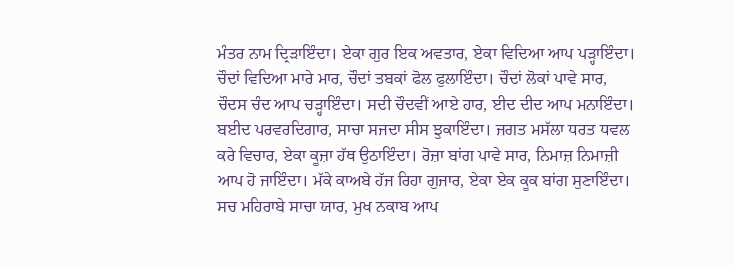ਮੰਤਰ ਨਾਮ ਦ੍ਰਿੜਾਇੰਦਾ। ਏਕਾ ਗੁਰ ਇਕ ਅਵਤਾਰ, ਏਕਾ ਵਿਦਿਆ ਆਪ ਪੜ੍ਹਾਇੰਦਾ। ਚੌਦਾਂ ਵਿਦਿਆ ਮਾਰੇ ਮਾਰ, ਚੌਦਾਂ ਤਬਕਾਂ ਫੋਲ ਫੁਲਾਇੰਦਾ। ਚੌਦਾਂ ਲੋਕਾਂ ਪਾਵੇ ਸਾਰ, ਚੌਦਸ ਚੰਦ ਆਪ ਚੜ੍ਹਾਇੰਦਾ। ਸਦੀ ਚੌਦਵੀਂ ਆਏ ਹਾਰ, ਈਦ ਦੀਦ ਆਪ ਮਨਾਇੰਦਾ। ਬਈਦ ਪਰਵਰਦਿਗਾਰ, ਸਾਚਾ ਸਜਦਾ ਸੀਸ ਝੁਕਾਇੰਦਾ। ਜਗਤ ਮਸੱਲਾ ਧਰਤ ਧਵਲ ਕਰੇ ਵਿਚਾਰ, ਏਕਾ ਕੂਜ਼ਾ ਹੱਥ ਉਠਾਇੰਦਾ। ਰੋਜ਼ਾ ਬਾਂਗ ਪਾਵੇ ਸਾਰ, ਨਿਮਾਜ਼ ਨਿਮਾਜ਼ੀ ਆਪ ਹੋ ਜਾਇੰਦਾ। ਮੱਕੇ ਕਾਅਬੇ ਹੱਜ ਰਿਹਾ ਗੁਜਾਰ, ਏਕਾ ਏਕ ਕੂਕ ਬਾਂਗ ਸੁਣਾਇੰਦਾ। ਸਚ ਮਹਿਰਾਬੇ ਸਾਚਾ ਯਾਰ, ਮੁਖ ਨਕਾਬ ਆਪ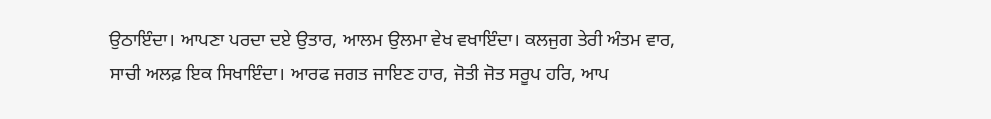ਉਠਾਇੰਦਾ। ਆਪਣਾ ਪਰਦਾ ਦਏ ਉਤਾਰ, ਆਲਮ ਉਲਮਾ ਵੇਖ ਵਖਾਇੰਦਾ। ਕਲਜੁਗ ਤੇਰੀ ਅੰਤਮ ਵਾਰ, ਸਾਚੀ ਅਲਫ਼ ਇਕ ਸਿਖਾਇੰਦਾ। ਆਰਫ ਜਗਤ ਜਾਇਣ ਹਾਰ, ਜੋਤੀ ਜੋਤ ਸਰੂਪ ਹਰਿ, ਆਪ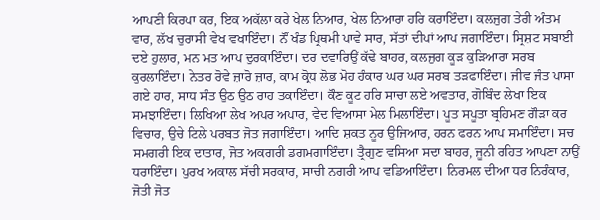ਆਪਣੀ ਕਿਰਪਾ ਕਰ, ਇਕ ਅਕੱਲਾ ਕਰੇ ਖੇਲ ਨਿਆਰ, ਖੇਲ ਨਿਆਰਾ ਹਰਿ ਕਰਾਇੰਦਾ। ਕਲਜੁਗ ਤੇਰੀ ਅੰਤਮ ਵਾਰ, ਲੱਖ ਚੁਰਾਸੀ ਵੇਖ ਵਖਾਇੰਦਾ। ਨੌਂ ਖੰਡ ਪ੍ਰਿਥਮੀ ਪਾਵੇ ਸਾਰ, ਸੱਤਾਂ ਦੀਪਾਂ ਆਪ ਜਗਾਇੰਦਾ। ਸ੍ਰਿਸ਼ਟ ਸਬਾਈ ਦਏ ਹੁਲਾਰ, ਮਨ ਮਤ ਆਪ ਦੁਰਕਾਇੰਦਾ। ਦਰ ਦਵਾਰਿਉਂ ਕੱਢੇ ਬਾਹਰ, ਕਲਜੁਗ ਕੂੜ ਕੁੜਿਆਰਾ ਸਰਬ ਕੁਰਲਾਇੰਦਾ। ਨੇਤਰ ਰੋਵੇ ਜ਼ਾਰੋ ਜ਼ਾਰ, ਕਾਮ ਕ੍ਰੋਧ ਲੋਭ ਮੋਹ ਹੰਕਾਰ ਘਰ ਘਰ ਸਰਬ ਤੜਫਾਇੰਦਾ। ਜੀਵ ਜੰਤ ਪਾਸਾ ਗਏ ਹਾਰ, ਸਾਧ ਸੰਤ ਉਠ ਉਠ ਰਾਹ ਤਕਾਇੰਦਾ। ਕੌਣ ਕੂਟ ਹਰਿ ਸਾਚਾ ਲਏ ਅਵਤਾਰ, ਗੋਬਿੰਦ ਲੇਖਾ ਇਕ ਸਮਝਾਇੰਦਾ। ਲਿਖਿਆ ਲੇਖ ਅਪਰ ਅਪਾਰ, ਵੇਦ ਵਿਆਸਾ ਮੇਲ ਮਿਲਾਇੰਦਾ। ਪੂਤ ਸਪੂਤਾ ਬ੍ਰਹਿਮਣ ਗੌੜਾ ਕਰ ਵਿਚਾਰ, ਉਚੇ ਟਿਲੇ ਪਰਬਤ ਜੋਤ ਜਗਾਇੰਦਾ। ਆਦਿ ਸ਼ਕਤ ਨੂਰ ਉਜਿਆਰ, ਹਰਨ ਫਰਨ ਆਪ ਸਮਾਇੰਦਾ। ਸਚ ਸਮਗਰੀ ਇਕ ਦਾਤਾਰ, ਜੋਤ ਅਕਗਰੀ ਡਗਮਗਾਇੰਦਾ। ਤ੍ਰੈਗੁਣ ਵਸਿਆ ਸਦਾ ਬਾਹਰ, ਜੂਨੀ ਰਹਿਤ ਆਪਣਾ ਨਾਉਂ ਧਰਾਇੰਦਾ। ਪੁਰਖ ਅਕਾਲ ਸੱਚੀ ਸਰਕਾਰ, ਸਾਚੀ ਨਗਰੀ ਆਪ ਵਡਿਆਇੰਦਾ। ਨਿਰਮਲ ਦੀਆ ਧਰ ਨਿਰੰਕਾਰ, ਜੋਤੀ ਜੋਤ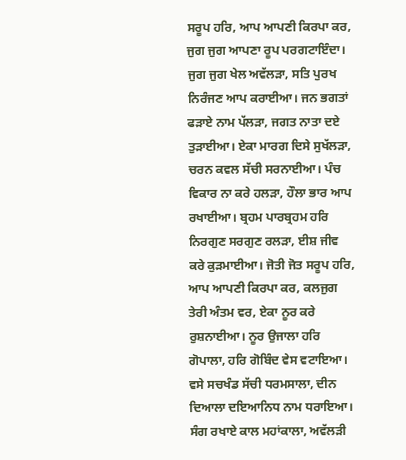ਸਰੂਪ ਹਰਿ, ਆਪ ਆਪਣੀ ਕਿਰਪਾ ਕਰ, ਜੁਗ ਜੁਗ ਆਪਣਾ ਰੂਪ ਪਰਗਟਾਇੰਦਾ। ਜੁਗ ਜੁਗ ਖੇਲ ਅਵੱਲੜਾ, ਸਤਿ ਪੁਰਖ ਨਿਰੰਜਣ ਆਪ ਕਰਾਈਆ। ਜਨ ਭਗਤਾਂ ਫੜਾਏ ਨਾਮ ਪੱਲੜਾ, ਜਗਤ ਨਾਤਾ ਦਏ ਤੁੜਾਈਆ। ਏਕਾ ਮਾਰਗ ਦਿਸੇ ਸੁਖੱਲੜਾ, ਚਰਨ ਕਵਲ ਸੱਚੀ ਸਰਨਾਈਆ। ਪੰਚ ਵਿਕਾਰ ਨਾ ਕਰੇ ਹਲੜਾ, ਹੌਲਾ ਭਾਰ ਆਪ ਰਖਾਈਆ। ਬ੍ਰਹਮ ਪਾਰਬ੍ਰਹਮ ਹਰਿ ਨਿਰਗੁਣ ਸਰਗੁਣ ਰਲੜਾ, ਈਸ਼ ਜੀਵ ਕਰੇ ਕੁੜਮਾਈਆ। ਜੋਤੀ ਜੋਤ ਸਰੂਪ ਹਰਿ, ਆਪ ਆਪਣੀ ਕਿਰਪਾ ਕਰ, ਕਲਜੁਗ ਤੇਰੀ ਅੰਤਮ ਵਰ, ਏਕਾ ਨੂਰ ਕਰੇ ਰੁਸ਼ਨਾਈਆ। ਨੂਰ ਉਜਾਲਾ ਹਰਿ ਗੋਪਾਲਾ, ਹਰਿ ਗੋਬਿੰਦ ਵੇਸ ਵਟਾਇਆ। ਵਸੇ ਸਚਖੰਡ ਸੱਚੀ ਧਰਮਸਾਲਾ, ਦੀਨ ਦਿਆਲਾ ਦਇਆਨਿਧ ਨਾਮ ਧਰਾਇਆ। ਸੰਗ ਰਖਾਏ ਕਾਲ ਮਹਾਂਕਾਲਾ, ਅਵੱਲੜੀ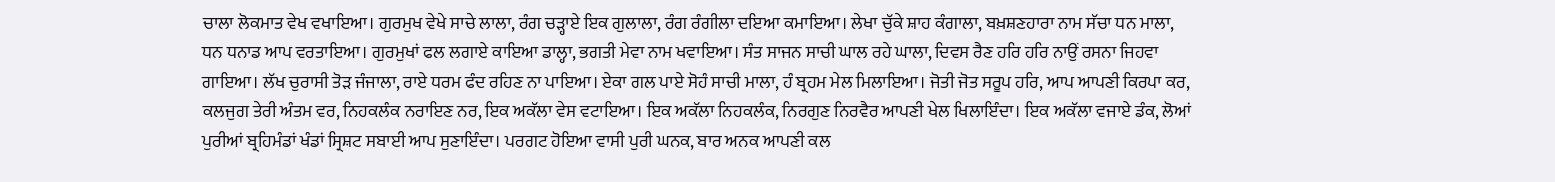ਚਾਲਾ ਲੋਕਮਾਤ ਵੇਖ ਵਖਾਇਆ। ਗੁਰਮੁਖ ਵੇਖੇ ਸਾਚੇ ਲਾਲਾ, ਰੰਗ ਚੜ੍ਹਾਏ ਇਕ ਗੁਲਾਲਾ, ਰੰਗ ਰੰਗੀਲਾ ਦਇਆ ਕਮਾਇਆ। ਲੇਖਾ ਚੁੱਕੇ ਸ਼ਾਹ ਕੰਗਾਲਾ, ਬਖ਼ਸ਼ਣਹਾਰਾ ਨਾਮ ਸੱਚਾ ਧਨ ਮਾਲਾ, ਧਨ ਧਨਾਡ ਆਪ ਵਰਤਾਇਆ। ਗੁਰਮੁਖਾਂ ਫਲ ਲਗਾਏ ਕਾਇਆ ਡਾਲ੍ਹਾ, ਭਗਤੀ ਮੇਵਾ ਨਾਮ ਖਵਾਇਆ। ਸੰਤ ਸਾਜਨ ਸਾਚੀ ਘਾਲ ਰਹੇ ਘਾਲਾ, ਦਿਵਸ ਰੈਣ ਹਰਿ ਹਰਿ ਨਾਉਂ ਰਸਨਾ ਜਿਹਵਾ ਗਾਇਆ। ਲੱਖ ਚੁਰਾਸੀ ਤੋੜ ਜੰਜਾਲਾ, ਰਾਏ ਧਰਮ ਫੰਦ ਰਹਿਣ ਨਾ ਪਾਇਆ। ਏਕਾ ਗਲ ਪਾਏ ਸੋਹੰ ਸਾਚੀ ਮਾਲਾ, ਹੰ ਬ੍ਰਹਮ ਮੇਲ ਮਿਲਾਇਆ। ਜੋਤੀ ਜੋਤ ਸਰੂਪ ਹਰਿ, ਆਪ ਆਪਣੀ ਕਿਰਪਾ ਕਰ, ਕਲਜੁਗ ਤੇਰੀ ਅੰਤਮ ਵਰ, ਨਿਹਕਲੰਕ ਨਰਾਇਣ ਨਰ, ਇਕ ਅਕੱਲਾ ਵੇਸ ਵਟਾਇਆ। ਇਕ ਅਕੱਲਾ ਨਿਹਕਲੰਕ, ਨਿਰਗੁਣ ਨਿਰਵੈਰ ਆਪਣੀ ਖੇਲ ਖਿਲਾਇੰਦਾ। ਇਕ ਅਕੱਲਾ ਵਜਾਏ ਡੰਕ, ਲੋਆਂ ਪੁਰੀਆਂ ਬ੍ਰਹਿਮੰਡਾਂ ਖੰਡਾਂ ਸ੍ਰਿਸ਼ਟ ਸਬਾਈ ਆਪ ਸੁਣਾਇੰਦਾ। ਪਰਗਟ ਹੋਇਆ ਵਾਸੀ ਪੁਰੀ ਘਨਕ, ਬਾਰ ਅਨਕ ਆਪਣੀ ਕਲ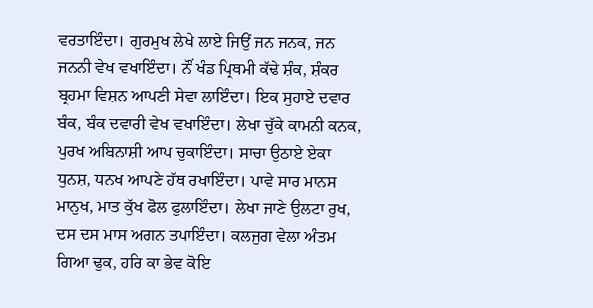ਵਰਤਾਇੰਦਾ। ਗੁਰਮੁਖ ਲੇਖੇ ਲਾਏ ਜਿਉਂ ਜਨ ਜਨਕ, ਜਨ ਜਨਨੀ ਵੇਖ ਵਖਾਇੰਦਾ। ਨੌਂ ਖੰਡ ਪ੍ਰਿਥਮੀ ਕੱਢੇ ਸ਼ੰਕ, ਸ਼ੰਕਰ ਬ੍ਰਹਮਾ ਵਿਸ਼ਨ ਆਪਣੀ ਸੇਵਾ ਲਾਇੰਦਾ। ਇਕ ਸੁਹਾਏ ਦਵਾਰ ਬੰਕ, ਬੰਕ ਦਵਾਰੀ ਵੇਖ ਵਖਾਇੰਦਾ। ਲੇਖਾ ਚੁੱਕੇ ਕਾਮਨੀ ਕਨਕ, ਪੁਰਖ ਅਬਿਨਾਸ਼ੀ ਆਪ ਚੁਕਾਇੰਦਾ। ਸਾਚਾ ਉਠਾਏ ਏਕਾ ਧੁਨਸ਼, ਧਨਖ ਆਪਣੇ ਹੱਥ ਰਖਾਇੰਦਾ। ਪਾਵੇ ਸਾਰ ਮਾਨਸ ਮਾਨੁਖ, ਮਾਤ ਕੁੱਖ ਫੋਲ ਫੁਲਾਇੰਦਾ। ਲੇਖਾ ਜਾਣੇ ਉਲਟਾ ਰੁਖ, ਦਸ ਦਸ ਮਾਸ ਅਗਨ ਤਪਾਇੰਦਾ। ਕਲਜੁਗ ਵੇਲਾ ਅੰਤਮ ਗਿਆ ਢੁਕ, ਹਰਿ ਕਾ ਭੇਵ ਕੋਇ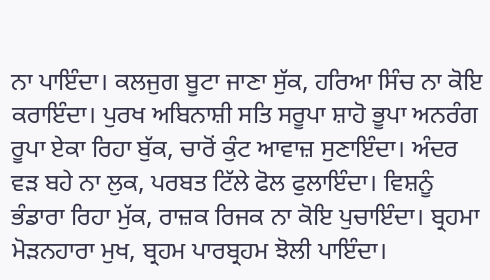ਨਾ ਪਾਇੰਦਾ। ਕਲਜੁਗ ਬੂਟਾ ਜਾਣਾ ਸੁੱਕ, ਹਰਿਆ ਸਿੰਚ ਨਾ ਕੋਇ ਕਰਾਇੰਦਾ। ਪੁਰਖ ਅਬਿਨਾਸ਼ੀ ਸਤਿ ਸਰੂਪਾ ਸ਼ਾਹੋ ਭੂਪਾ ਅਨਰੰਗ ਰੂਪਾ ਏਕਾ ਰਿਹਾ ਬੁੱਕ, ਚਾਰੋਂ ਕੁੰਟ ਆਵਾਜ਼ ਸੁਣਾਇੰਦਾ। ਅੰਦਰ ਵੜ ਬਹੇ ਨਾ ਲੁਕ, ਪਰਬਤ ਟਿੱਲੇ ਫੋਲ ਫੁਲਾਇੰਦਾ। ਵਿਸ਼ਨੂੰ ਭੰਡਾਰਾ ਰਿਹਾ ਮੁੱਕ, ਰਾਜ਼ਕ ਰਿਜਕ ਨਾ ਕੋਇ ਪੁਚਾਇੰਦਾ। ਬ੍ਰਹਮਾ ਮੋੜਨਹਾਰਾ ਮੁਖ, ਬ੍ਰਹਮ ਪਾਰਬ੍ਰਹਮ ਝੋਲੀ ਪਾਇੰਦਾ।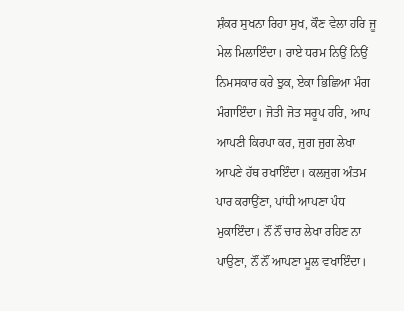ਸ਼ੰਕਰ ਸੁਖਨਾ ਰਿਹਾ ਸੁਖ, ਕੌਣ ਵੇਲਾ ਹਰਿ ਜੂ ਮੇਲ ਮਿਲਾਇੰਦਾ। ਰਾਏ ਧਰਮ ਨਿਉਂ ਨਿਉਂ ਨਿਮਸਕਾਰ ਕਰੇ ਝੁਕ, ਏਕਾ ਭਿਛਿਆ ਮੰਗ ਮੰਗਾਇੰਦਾ। ਜੋਤੀ ਜੋਤ ਸਰੂਪ ਹਰਿ, ਆਪ ਆਪਣੀ ਕਿਰਪਾ ਕਰ, ਜੁਗ ਜੁਗ ਲੇਖਾ ਆਪਣੇ ਹੱਥ ਰਖਾਇੰਦਾ। ਕਲਜੁਗ ਅੰਤਮ ਪਾਰ ਕਰਾਉਂਣਾ, ਪਾਂਧੀ ਆਪਣਾ ਪੰਧ ਮੁਕਾਇੰਦਾ। ਨੌਂ ਨੌਂ ਚਾਰ ਲੇਖਾ ਰਹਿਣ ਨਾ ਪਾਉਣਾ, ਨੌਂ ਨੌਂ ਆਪਣਾ ਮੂਲ ਵਖਾਇੰਦਾ।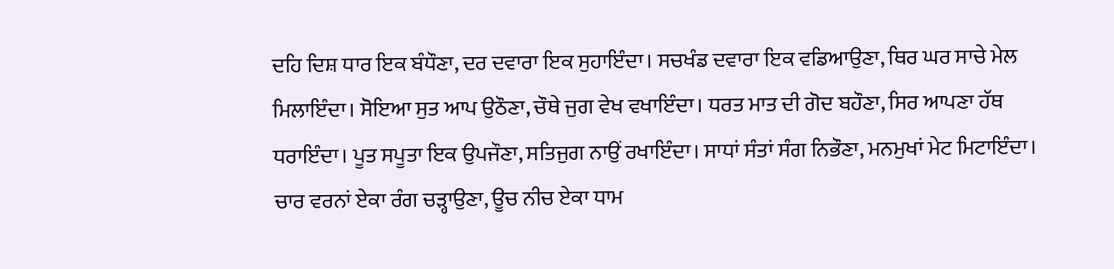ਦਹਿ ਦਿਸ਼ ਧਾਰ ਇਕ ਬੰਧੌਣਾ, ਦਰ ਦਵਾਰਾ ਇਕ ਸੁਹਾਇੰਦਾ। ਸਚਖੰਡ ਦਵਾਰਾ ਇਕ ਵਡਿਆਉਣਾ, ਥਿਰ ਘਰ ਸਾਚੇ ਮੇਲ ਮਿਲਾਇੰਦਾ। ਸੋਇਆ ਸੁਤ ਆਪ ਉਠੌਣਾ, ਚੌਥੇ ਜੁਗ ਵੇਖ ਵਖਾਇੰਦਾ। ਧਰਤ ਮਾਤ ਦੀ ਗੋਦ ਬਹੌਣਾ, ਸਿਰ ਆਪਣਾ ਹੱਥ ਧਰਾਇੰਦਾ। ਪੂਤ ਸਪੂਤਾ ਇਕ ਉਪਜੌਣਾ, ਸਤਿਜੁਗ ਨਾਉਂ ਰਖਾਇੰਦਾ। ਸਾਧਾਂ ਸੰਤਾਂ ਸੰਗ ਨਿਭੌਣਾ, ਮਨਮੁਖਾਂ ਮੇਟ ਮਿਟਾਇੰਦਾ। ਚਾਰ ਵਰਨਾਂ ਏਕਾ ਰੰਗ ਚੜ੍ਹਾਉਣਾ, ਊਚ ਨੀਚ ਏਕਾ ਧਾਮ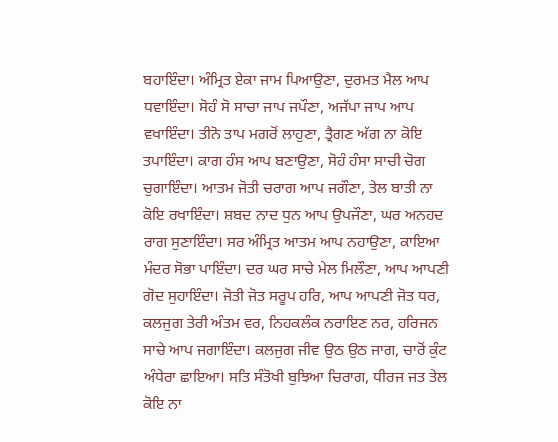ਬਹਾਇੰਦਾ। ਅੰਮ੍ਰਿਤ ਏਕਾ ਜਾਮ ਪਿਆਉਣਾ, ਦੁਰਮਤ ਮੈਲ ਆਪ ਧਵਾਇੰਦਾ। ਸੋਹੰ ਸੋ ਸਾਚਾ ਜਾਪ ਜਪੌਣਾ, ਅਜੱਪਾ ਜਾਪ ਆਪ ਵਖਾਇੰਦਾ। ਤੀਨੋ ਤਾਪ ਮਗਰੋਂ ਲਾਹੁਣਾ, ਤ੍ਰੈਗਣ ਅੱਗ ਨਾ ਕੋਇ ਤਪਾਇੰਦਾ। ਕਾਗ ਹੰਸ ਆਪ ਬਣਾਉਣਾ, ਸੋਹੰ ਹੰਸਾ ਸਾਚੀ ਚੋਗ ਚੁਗਾਇੰਦਾ। ਆਤਮ ਜੋਤੀ ਚਰਾਗ ਆਪ ਜਗੌਣਾ, ਤੇਲ ਬਾਤੀ ਨਾ ਕੋਇ ਰਖਾਇੰਦਾ। ਸ਼ਬਦ ਨਾਦ ਧੁਨ ਆਪ ਉਪਜੌਣਾ, ਘਰ ਅਨਹਦ ਰਾਗ ਸੁਣਾਇੰਦਾ। ਸਰ ਅੰਮ੍ਰਿਤ ਆਤਮ ਆਪ ਨਹਾਉਣਾ, ਕਾਇਆ ਮੰਦਰ ਸੋਭਾ ਪਾਇੰਦਾ। ਦਰ ਘਰ ਸਾਚੇ ਮੇਲ ਮਿਲੌਣਾ, ਆਪ ਆਪਣੀ ਗੋਦ ਸੁਹਾਇੰਦਾ। ਜੋਤੀ ਜੋਤ ਸਰੂਪ ਹਰਿ, ਆਪ ਆਪਣੀ ਜੋਤ ਧਰ, ਕਲਜੁਗ ਤੇਰੀ ਅੰਤਮ ਵਰ, ਨਿਹਕਲੰਕ ਨਰਾਇਣ ਨਰ, ਹਰਿਜਨ ਸਾਚੇ ਆਪ ਜਗਾਇੰਦਾ। ਕਲਜੁਗ ਜੀਵ ਉਠ ਉਠ ਜਾਗ, ਚਾਰੋਂ ਕੁੰਟ ਅੰਧੇਰਾ ਛਾਇਆ। ਸਤਿ ਸੰਤੋਖੀ ਬੁਝਿਆ ਚਿਰਾਗ, ਧੀਰਜ ਜਤ ਤੇਲ ਕੋਇ ਨਾ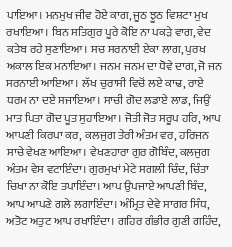ਪਾਇਆ। ਮਨਮੁਖ ਜੀਵ ਹੋਏ ਕਾਗ, ਜੂਠ ਝੂਠ ਵਿਸ਼ਟਾ ਮੁਖ ਰਖਾਇਆ। ਬਿਨ ਸਤਿਗੁਰ ਪੂਰੇ ਕੋਇ ਨਾ ਪਕੜੇ ਵਾਗ, ਵੇਦ ਕਤੇਬ ਰਹੇ ਸੁਣਾਇਆ। ਸਚ ਸਰਨਾਈ ਏਕਾ ਲਾਗ, ਪੁਰਖ ਅਕਾਲ ਇਕ ਮਨਾਇਆ। ਜਨਮ ਜਨਮ ਦਾ ਧੋਵੇ ਦਾਗ, ਜੋ ਜਨ ਸਰਨਾਈ ਆਇਆ। ਲੱਖ ਚੁਰਾਸੀ ਵਿਚੋਂ ਲਏ ਕਾਢ, ਰਾਏ ਧਰਮ ਨਾ ਦਏ ਸਜਾਇਆ। ਸਾਚੀ ਗੋਦ ਲਡਾਏ ਲਾਡ, ਜਿਉਂ ਮਾਤ ਪਿਤਾ ਗੋਦ ਪੂਤ ਸੁਹਾਇਆ। ਜੋਤੀ ਜੋਤ ਸਰੂਪ ਹਰਿ, ਆਪ ਆਪਣੀ ਕਿਰਪਾ ਕਰ, ਕਲਜੁਗ ਤੇਰੀ ਅੰਤਮ ਵਰ, ਹਰਿਜਨ ਸਾਚੇ ਵੇਖਣ ਆਇਆ। ਵੇਖਣਹਾਰਾ ਗੁਰ ਗੋਬਿੰਦ, ਕਲਜੁਗ ਅੰਤਮ ਵੇਸ ਵਟਾਇੰਦਾ। ਗੁਰਮੁਖਾਂ ਮੇਟੇ ਸਗਲੀ ਚਿੰਦ, ਚਿੰਤਾ ਚਿਖਾ ਨਾ ਕੋਇ ਤਪਾਇੰਦਾ। ਆਪ ਉਪਜਾਏ ਆਪਣੀ ਬਿੰਦ, ਆਪ ਆਪਣੇ ਗਲੇ ਲਗਾਇੰਦਾ। ਅੰਮ੍ਰਿਤ ਦੇਵੇ ਸਾਗਰ ਸਿੰਧ, ਅਤੋਟ ਅਤੁਟ ਆਪ ਰਖਾਇੰਦਾ। ਗਹਿਰ ਗੰਭੀਰ ਗੁਣੀ ਗਹਿੰਦ,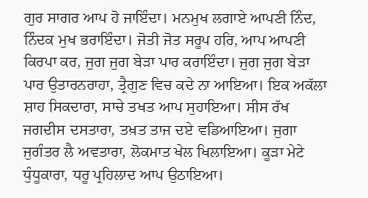ਗੁਰ ਸਾਗਰ ਆਪ ਹੋ ਜਾਇੰਦਾ। ਮਨਮੁਖ ਲਗਾਏ ਆਪਣੀ ਨਿੰਦ, ਨਿੰਦਕ ਮੁਖ ਭਰਾਇੰਦਾ। ਜੋਤੀ ਜੋਤ ਸਰੂਪ ਹਰਿ, ਆਪ ਆਪਣੀ ਕਿਰਪਾ ਕਰ, ਜੁਗ ਜੁਗ ਬੇੜਾ ਪਾਰ ਕਰਾਇੰਦਾ। ਜੁਗ ਜੁਗ ਬੇੜਾ ਪਾਰ ਉਤਾਰਨਰਾਹਾ, ਤ੍ਰੈਗੁਣ ਵਿਚ ਕਦੇ ਨਾ ਆਇਆ। ਇਕ ਅਕੱਲਾ ਸ਼ਾਹ ਸਿਕਦਾਰਾ, ਸਾਚੇ ਤਖਤ ਆਪ ਸੁਹਾਇਆ। ਸੀਸ ਰੱਖ ਜਗਦੀਸ ਦਸਤਾਰਾ, ਤਖ਼ਤ ਤਾਜ ਦਏ ਵਡਿਆਇਆ। ਜੁਗਾ ਜੁਗੰਤਰ ਲੈ ਅਵਤਾਰਾ, ਲੋਕਮਾਤ ਖੇਲ ਖਿਲਾਇਆ। ਕੂੜਾ ਮੇਟੇ ਧੁੰਧੂਕਾਰਾ, ਧਰੂ ਪ੍ਰਹਿਲਾਦ ਆਪ ਉਠਾਇਆ।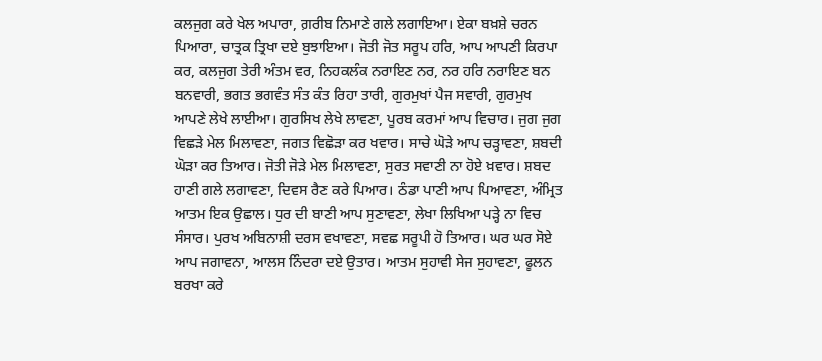ਕਲਜੁਗ ਕਰੇ ਖੇਲ ਅਪਾਰਾ, ਗ਼ਰੀਬ ਨਿਮਾਣੇ ਗਲੇ ਲਗਾਇਆ। ਏਕਾ ਬਖ਼ਸ਼ੇ ਚਰਨ ਪਿਆਰਾ, ਚਾਤ੍ਰਕ ਤ੍ਰਿਖਾ ਦਏ ਬੁਝਾਇਆ। ਜੋਤੀ ਜੋਤ ਸਰੂਪ ਹਰਿ, ਆਪ ਆਪਣੀ ਕਿਰਪਾ ਕਰ, ਕਲਜੁਗ ਤੇਰੀ ਅੰਤਮ ਵਰ, ਨਿਹਕਲੰਕ ਨਰਾਇਣ ਨਰ, ਨਰ ਹਰਿ ਨਰਾਇਣ ਬਨ ਬਨਵਾਰੀ, ਭਗਤ ਭਗਵੰਤ ਸੰਤ ਕੰਤ ਰਿਹਾ ਤਾਰੀ, ਗੁਰਮੁਖਾਂ ਪੈਜ ਸਵਾਰੀ, ਗੁਰਮੁਖ ਆਪਣੇ ਲੇਖੇ ਲਾਈਆ। ਗੁਰਸਿਖ ਲੇਖੇ ਲਾਵਣਾ, ਪੂਰਬ ਕਰਮਾਂ ਆਪ ਵਿਚਾਰ। ਜੁਗ ਜੁਗ ਵਿਛੜੇ ਮੇਲ ਮਿਲਾਵਣਾ, ਜਗਤ ਵਿਛੋੜਾ ਕਰ ਖਵਾਰ। ਸਾਚੇ ਘੋੜੇ ਆਪ ਚੜ੍ਹਾਵਣਾ, ਸ਼ਬਦੀ ਘੋੜਾ ਕਰ ਤਿਆਰ। ਜੋਤੀ ਜੋੜੇ ਮੇਲ ਮਿਲਾਵਣਾ, ਸੁਰਤ ਸਵਾਣੀ ਨਾ ਹੋਏ ਖ਼ਵਾਰ। ਸ਼ਬਦ ਹਾਣੀ ਗਲੇ ਲਗਾਵਣਾ, ਦਿਵਸ ਰੈਣ ਕਰੇ ਪਿਆਰ। ਠੰਡਾ ਪਾਣੀ ਆਪ ਪਿਆਵਣਾ, ਅੰਮ੍ਰਿਤ ਆਤਮ ਇਕ ਉਛਾਲ। ਧੁਰ ਦੀ ਬਾਣੀ ਆਪ ਸੁਣਾਵਣਾ, ਲੇਖਾ ਲਿਖਿਆ ਪੜ੍ਹੇ ਨਾ ਵਿਚ ਸੰਸਾਰ। ਪੁਰਖ ਅਬਿਨਾਸ਼ੀ ਦਰਸ ਵਖਾਵਣਾ, ਸਵਛ ਸਰੂਪੀ ਹੋ ਤਿਆਰ। ਘਰ ਘਰ ਸੋਏ ਆਪ ਜਗਾਵਨਾ, ਆਲਸ ਨਿੰਦਰਾ ਦਏ ਉਤਾਰ। ਆਤਮ ਸੁਹਾਵੀ ਸੇਜ ਸੁਹਾਵਣਾ, ਫੂਲਨ ਬਰਖਾ ਕਰੇ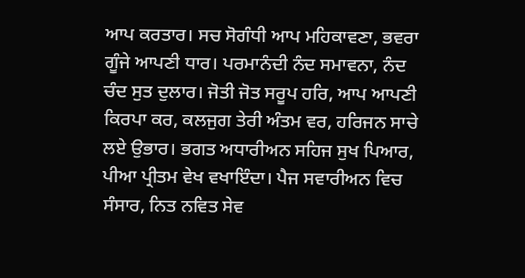ਆਪ ਕਰਤਾਰ। ਸਚ ਸੋਗੰਧੀ ਆਪ ਮਹਿਕਾਵਣਾ, ਭਵਰਾ ਗੂੰਜੇ ਆਪਣੀ ਧਾਰ। ਪਰਮਾਨੰਦੀ ਨੰਦ ਸਮਾਵਨਾ, ਨੰਦ ਚੰਦ ਸੁਤ ਦੁਲਾਰ। ਜੋਤੀ ਜੋਤ ਸਰੂਪ ਹਰਿ, ਆਪ ਆਪਣੀ ਕਿਰਪਾ ਕਰ, ਕਲਜੁਗ ਤੇਰੀ ਅੰਤਮ ਵਰ, ਹਰਿਜਨ ਸਾਚੇ ਲਏ ਉਭਾਰ। ਭਗਤ ਅਧਾਰੀਅਨ ਸਹਿਜ ਸੁਖ ਪਿਆਰ, ਪੀਆ ਪ੍ਰੀਤਮ ਵੇਖ ਵਖਾਇੰਦਾ। ਪੈਜ ਸਵਾਰੀਅਨ ਵਿਚ ਸੰਸਾਰ, ਨਿਤ ਨਵਿਤ ਸੇਵ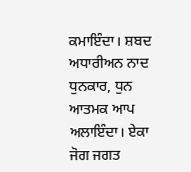ਕਮਾਇੰਦਾ। ਸ਼ਬਦ ਅਧਾਰੀਅਨ ਨਾਦ ਧੁਨਕਾਰ, ਧੁਨ ਆਤਮਕ ਆਪ ਅਲਾਇੰਦਾ। ਏਕਾ ਜੋਗ ਜਗਤ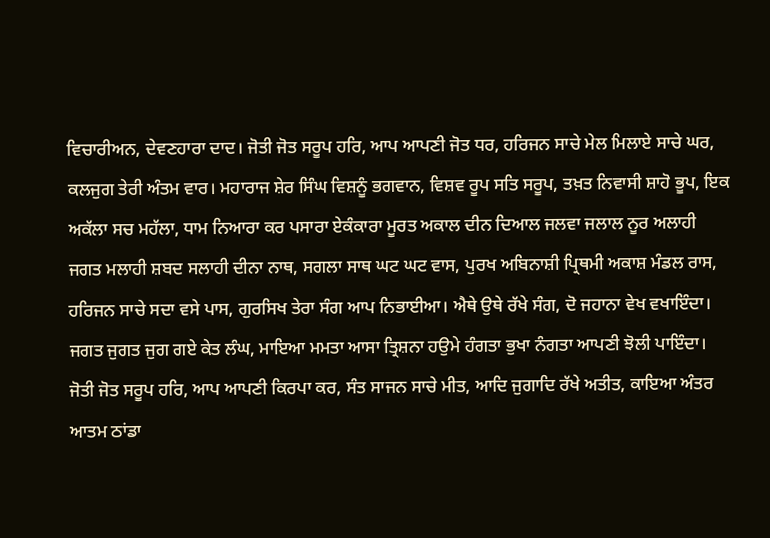ਵਿਚਾਰੀਅਨ, ਦੇਵਣਹਾਰਾ ਦਾਦ। ਜੋਤੀ ਜੋਤ ਸਰੂਪ ਹਰਿ, ਆਪ ਆਪਣੀ ਜੋਤ ਧਰ, ਹਰਿਜਨ ਸਾਚੇ ਮੇਲ ਮਿਲਾਏ ਸਾਚੇ ਘਰ, ਕਲਜੁਗ ਤੇਰੀ ਅੰਤਮ ਵਾਰ। ਮਹਾਰਾਜ ਸ਼ੇਰ ਸਿੰਘ ਵਿਸ਼ਨੂੰ ਭਗਵਾਨ, ਵਿਸ਼ਵ ਰੂਪ ਸਤਿ ਸਰੂਪ, ਤਖ਼ਤ ਨਿਵਾਸੀ ਸ਼ਾਹੋ ਭੂਪ, ਇਕ ਅਕੱਲਾ ਸਚ ਮਹੱਲਾ, ਧਾਮ ਨਿਆਰਾ ਕਰ ਪਸਾਰਾ ਏਕੰਕਾਰਾ ਮੂਰਤ ਅਕਾਲ ਦੀਨ ਦਿਆਲ ਜਲਵਾ ਜਲਾਲ ਨੂਰ ਅਲਾਹੀ ਜਗਤ ਮਲਾਹੀ ਸ਼ਬਦ ਸਲਾਹੀ ਦੀਨਾ ਨਾਥ, ਸਗਲਾ ਸਾਥ ਘਟ ਘਟ ਵਾਸ, ਪੁਰਖ ਅਬਿਨਾਸ਼ੀ ਪ੍ਰਿਥਮੀ ਅਕਾਸ਼ ਮੰਡਲ ਰਾਸ, ਹਰਿਜਨ ਸਾਚੇ ਸਦਾ ਵਸੇ ਪਾਸ, ਗੁਰਸਿਖ ਤੇਰਾ ਸੰਗ ਆਪ ਨਿਭਾਈਆ। ਐਥੇ ਉਥੇ ਰੱਖੇ ਸੰਗ, ਦੋ ਜਹਾਨਾ ਵੇਖ ਵਖਾਇੰਦਾ। ਜਗਤ ਜੁਗਤ ਜੁਗ ਗਏ ਕੇਤ ਲੰਘ, ਮਾਇਆ ਮਮਤਾ ਆਸਾ ਤ੍ਰਿਸ਼ਨਾ ਹਉਮੇ ਹੰਗਤਾ ਭੁਖਾ ਨੰਗਤਾ ਆਪਣੀ ਝੋਲੀ ਪਾਇੰਦਾ। ਜੋਤੀ ਜੋਤ ਸਰੂਪ ਹਰਿ, ਆਪ ਆਪਣੀ ਕਿਰਪਾ ਕਰ, ਸੰਤ ਸਾਜਨ ਸਾਚੇ ਮੀਤ, ਆਦਿ ਜੁਗਾਦਿ ਰੱਖੇ ਅਤੀਤ, ਕਾਇਆ ਅੰਤਰ ਆਤਮ ਠਾਂਡਾ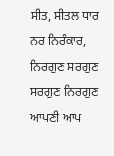ਸੀਤ, ਸੀਤਲ ਧਾਰ ਨਰ ਨਿਰੰਕਾਰ, ਨਿਰਗੁਣ ਸਰਗੁਣ ਸਰਗੁਣ ਨਿਰਗੁਣ ਆਪਣੀ ਆਪ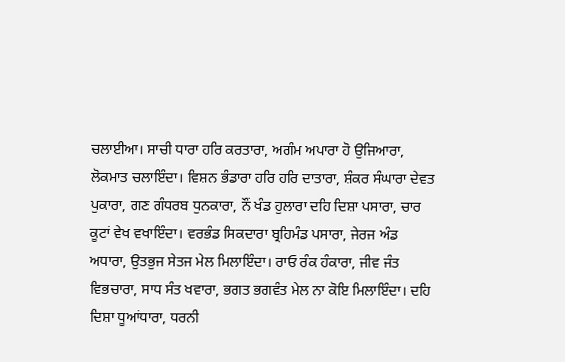ਚਲਾਈਆ। ਸਾਚੀ ਧਾਰਾ ਹਰਿ ਕਰਤਾਰਾ, ਅਗੰਮ ਅਪਾਰਾ ਹੋ ਉਜਿਆਰਾ, ਲੋਕਮਾਤ ਚਲਾਇੰਦਾ। ਵਿਸ਼ਨ ਭੰਡਾਰਾ ਹਰਿ ਹਰਿ ਦਾਤਾਰਾ, ਸ਼ੰਕਰ ਸੰਘਾਰਾ ਦੇਵਤ ਪੁਕਾਰਾ, ਗਣ ਗੰਧਰਬ ਧੁਨਕਾਰਾ, ਨੌਂ ਖੰਡ ਹੁਲਾਰਾ ਦਹਿ ਦਿਸ਼ਾ ਪਸਾਰਾ, ਚਾਰ ਕੂਟਾਂ ਵੇਖ ਵਖਾਇੰਦਾ। ਵਰਭੰਡ ਸਿਕਦਾਰਾ ਬ੍ਰਹਿਮੰਡ ਪਸਾਰਾ, ਜੇਰਜ ਅੰਡ ਅਧਾਰਾ, ਉਤਭੁਜ ਸੇਤਜ ਮੇਲ ਮਿਲਾਇੰਦਾ। ਰਾਓ ਰੰਕ ਹੰਕਾਰਾ, ਜੀਵ ਜੰਤ ਵਿਭਚਾਰਾ, ਸਾਧ ਸੰਤ ਖਵਾਰਾ, ਭਗਤ ਭਗਵੰਤ ਮੇਲ ਨਾ ਕੋਇ ਮਿਲਾਇੰਦਾ। ਦਹਿ ਦਿਸ਼ਾ ਧੂਆਂਧਾਰਾ, ਧਰਨੀ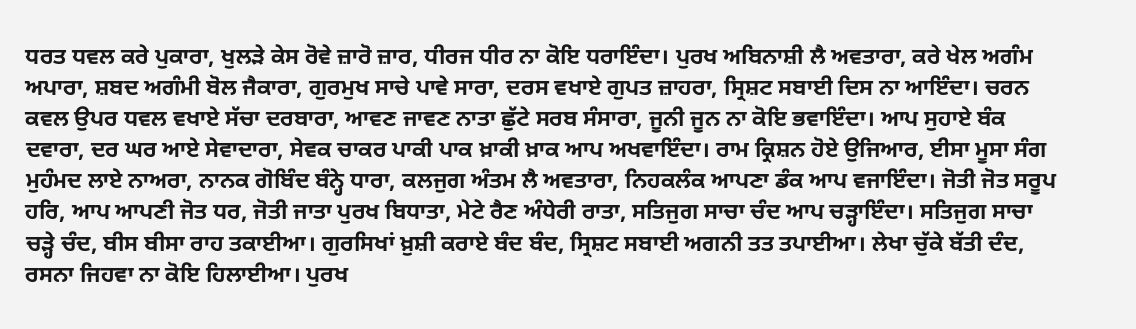ਧਰਤ ਧਵਲ ਕਰੇ ਪੁਕਾਰਾ, ਖੁਲੜੇ ਕੇਸ ਰੋਵੇ ਜ਼ਾਰੋ ਜ਼ਾਰ, ਧੀਰਜ ਧੀਰ ਨਾ ਕੋਇ ਧਰਾਇੰਦਾ। ਪੁਰਖ ਅਬਿਨਾਸ਼ੀ ਲੈ ਅਵਤਾਰਾ, ਕਰੇ ਖੇਲ ਅਗੰਮ ਅਪਾਰਾ, ਸ਼ਬਦ ਅਗੰਮੀ ਬੋਲ ਜੈਕਾਰਾ, ਗੁਰਮੁਖ ਸਾਚੇ ਪਾਵੇ ਸਾਰਾ, ਦਰਸ ਵਖਾਏ ਗੁਪਤ ਜ਼ਾਹਰਾ, ਸ੍ਰਿਸ਼ਟ ਸਬਾਈ ਦਿਸ ਨਾ ਆਇੰਦਾ। ਚਰਨ ਕਵਲ ਉਪਰ ਧਵਲ ਵਖਾਏ ਸੱਚਾ ਦਰਬਾਰਾ, ਆਵਣ ਜਾਵਣ ਨਾਤਾ ਛੁੱਟੇ ਸਰਬ ਸੰਸਾਰਾ, ਜੂਨੀ ਜੂਨ ਨਾ ਕੋਇ ਭਵਾਇੰਦਾ। ਆਪ ਸੁਹਾਏ ਬੰਕ ਦਵਾਰਾ, ਦਰ ਘਰ ਆਏ ਸੇਵਾਦਾਰਾ, ਸੇਵਕ ਚਾਕਰ ਪਾਕੀ ਪਾਕ ਖ਼ਾਕੀ ਖ਼ਾਕ ਆਪ ਅਖਵਾਇੰਦਾ। ਰਾਮ ਕ੍ਰਿਸ਼ਨ ਹੋਏ ਉਜਿਆਰ, ਈਸਾ ਮੂਸਾ ਸੰਗ ਮੁਹੰਮਦ ਲਾਏ ਨਾਅਰਾ, ਨਾਨਕ ਗੋਬਿੰਦ ਬੰਨ੍ਹੇ ਧਾਰਾ, ਕਲਜੁਗ ਅੰਤਮ ਲੈ ਅਵਤਾਰਾ, ਨਿਹਕਲੰਕ ਆਪਣਾ ਡੰਕ ਆਪ ਵਜਾਇੰਦਾ। ਜੋਤੀ ਜੋਤ ਸਰੂਪ ਹਰਿ, ਆਪ ਆਪਣੀ ਜੋਤ ਧਰ, ਜੋਤੀ ਜਾਤਾ ਪੁਰਖ ਬਿਧਾਤਾ, ਮੇਟੇ ਰੈਣ ਅੰਧੇਰੀ ਰਾਤਾ, ਸਤਿਜੁਗ ਸਾਚਾ ਚੰਦ ਆਪ ਚੜ੍ਹਾਇੰਦਾ। ਸਤਿਜੁਗ ਸਾਚਾ ਚੜ੍ਹੇ ਚੰਦ, ਬੀਸ ਬੀਸਾ ਰਾਹ ਤਕਾਈਆ। ਗੁਰਸਿਖਾਂ ਖ਼ੁਸ਼ੀ ਕਰਾਏ ਬੰਦ ਬੰਦ, ਸ੍ਰਿਸ਼ਟ ਸਬਾਈ ਅਗਨੀ ਤਤ ਤਪਾਈਆ। ਲੇਖਾ ਚੁੱਕੇ ਬੱਤੀ ਦੰਦ, ਰਸਨਾ ਜਿਹਵਾ ਨਾ ਕੋਇ ਹਿਲਾਈਆ। ਪੁਰਖ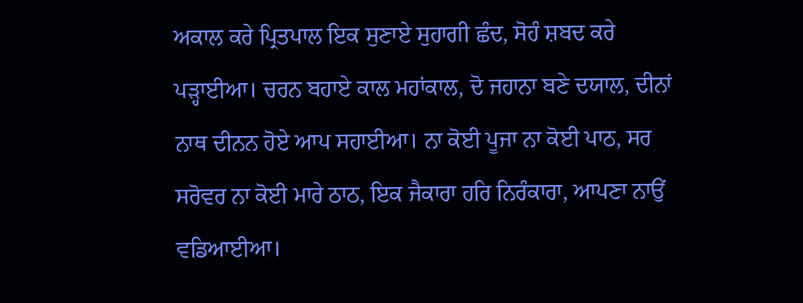ਅਕਾਲ ਕਰੇ ਪ੍ਰਿਤਪਾਲ ਇਕ ਸੁਣਾਏ ਸੁਹਾਗੀ ਛੰਦ, ਸੋਹੰ ਸ਼ਬਦ ਕਰੇ ਪੜ੍ਹਾਈਆ। ਚਰਨ ਬਹਾਏ ਕਾਲ ਮਹਾਂਕਾਲ, ਦੋ ਜਹਾਨਾ ਬਣੇ ਦਯਾਲ, ਦੀਨਾਂ ਨਾਥ ਦੀਨਨ ਹੋਏ ਆਪ ਸਹਾਈਆ। ਨਾ ਕੋਈ ਪੂਜਾ ਨਾ ਕੋਈ ਪਾਠ, ਸਰ ਸਰੋਵਰ ਨਾ ਕੋਈ ਮਾਰੇ ਠਾਠ, ਇਕ ਜੈਕਾਰਾ ਹਰਿ ਨਿਰੰਕਾਰਾ, ਆਪਣਾ ਨਾਉਂ ਵਡਿਆਈਆ।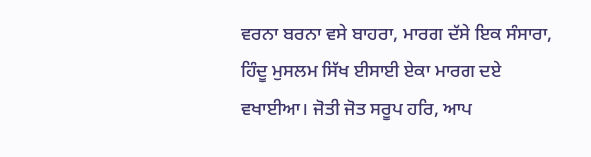ਵਰਨਾ ਬਰਨਾ ਵਸੇ ਬਾਹਰਾ, ਮਾਰਗ ਦੱਸੇ ਇਕ ਸੰਸਾਰਾ, ਹਿੰਦੂ ਮੁਸਲਮ ਸਿੱਖ ਈਸਾਈ ਏਕਾ ਮਾਰਗ ਦਏ ਵਖਾਈਆ। ਜੋਤੀ ਜੋਤ ਸਰੂਪ ਹਰਿ, ਆਪ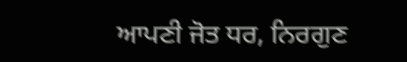ਆਪਣੀ ਜੋਤ ਧਰ, ਨਿਰਗੁਣ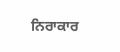ਨਿਰਾਕਾਰ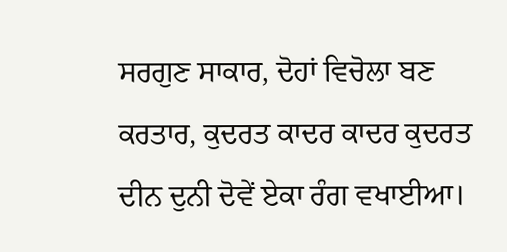ਸਰਗੁਣ ਸਾਕਾਰ, ਦੋਹਾਂ ਵਿਚੋਲਾ ਬਣ ਕਰਤਾਰ, ਕੁਦਰਤ ਕਾਦਰ ਕਾਦਰ ਕੁਦਰਤ ਦੀਨ ਦੁਨੀ ਦੋਵੇਂ ਏਕਾ ਰੰਗ ਵਖਾਈਆ।